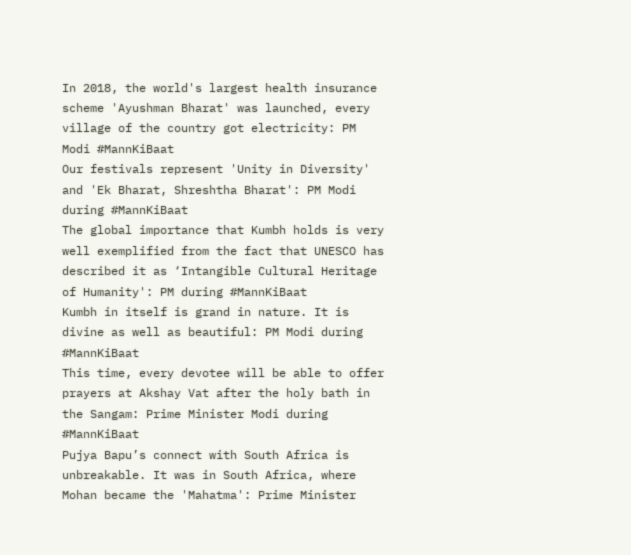In 2018, the world's largest health insurance scheme 'Ayushman Bharat' was launched, every village of the country got electricity: PM Modi #MannKiBaat
Our festivals represent 'Unity in Diversity' and 'Ek Bharat, Shreshtha Bharat': PM Modi during #MannKiBaat
The global importance that Kumbh holds is very well exemplified from the fact that UNESCO has described it as ‘Intangible Cultural Heritage of Humanity': PM during #MannKiBaat
Kumbh in itself is grand in nature. It is divine as well as beautiful: PM Modi during #MannKiBaat
This time, every devotee will be able to offer prayers at Akshay Vat after the holy bath in the Sangam: Prime Minister Modi during #MannKiBaat
Pujya Bapu’s connect with South Africa is unbreakable. It was in South Africa, where Mohan became the 'Mahatma': Prime Minister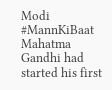Modi #MannKiBaat
Mahatma Gandhi had started his first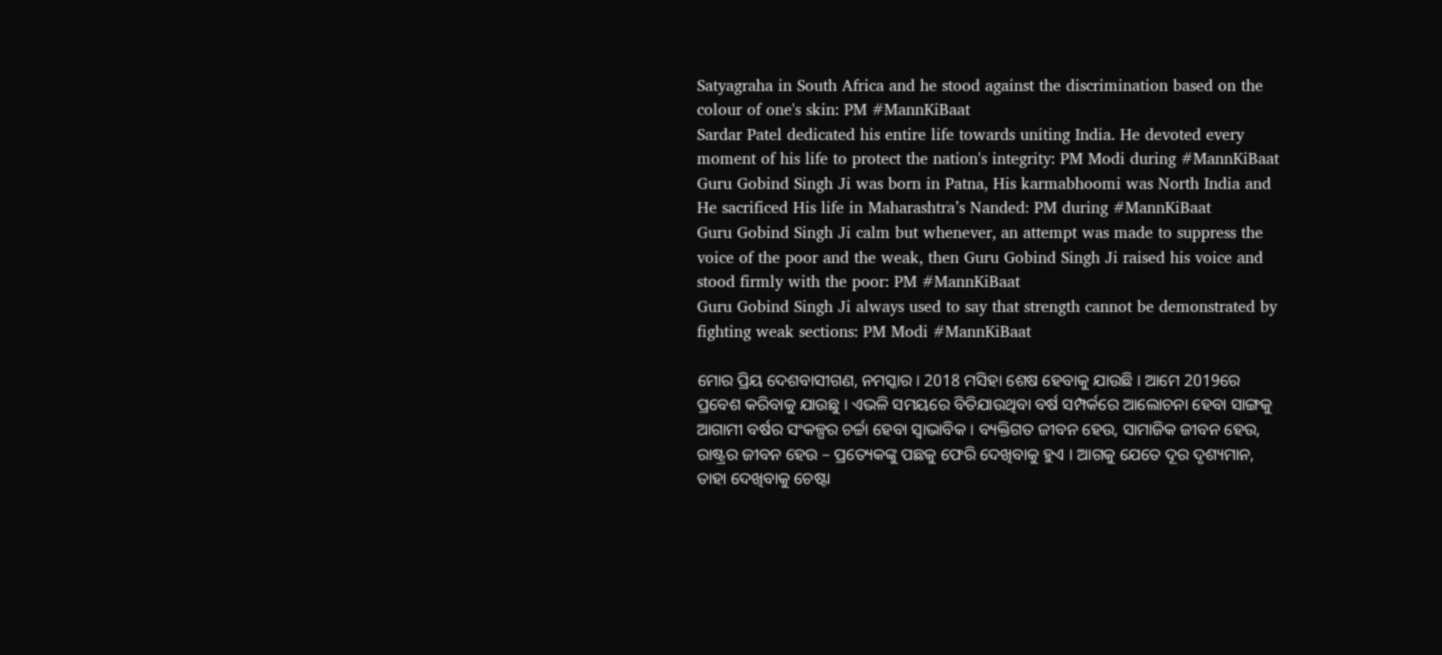Satyagraha in South Africa and he stood against the discrimination based on the colour of one's skin: PM #MannKiBaat
Sardar Patel dedicated his entire life towards uniting India. He devoted every moment of his life to protect the nation's integrity: PM Modi during #MannKiBaat
Guru Gobind Singh Ji was born in Patna, His karmabhoomi was North India and He sacrificed His life in Maharashtra’s Nanded: PM during #MannKiBaat
Guru Gobind Singh Ji calm but whenever, an attempt was made to suppress the voice of the poor and the weak, then Guru Gobind Singh Ji raised his voice and stood firmly with the poor: PM #MannKiBaat
Guru Gobind Singh Ji always used to say that strength cannot be demonstrated by fighting weak sections: PM Modi #MannKiBaat

ମୋର ପ୍ରିୟ ଦେଶବାସୀଗଣ, ନମସ୍କାର । 2018 ମସିହା ଶେଷ ହେବାକୁ ଯାଉଛି । ଆମେ 2019ରେ ପ୍ରବେଶ କରିବାକୁ ଯାଉଛୁ । ଏଭଳି ସମୟରେ ବିତିଯାଉଥିବା ବର୍ଷ ସମ୍ପର୍କରେ ଆଲୋଚନା ହେବା ସାଙ୍ଗକୁ ଆଗାମୀ ବର୍ଷର ସଂକଳ୍ପର ଚର୍ଚ୍ଚା ହେବା ସ୍ୱାଭାବିକ । ବ୍ୟକ୍ତିଗତ ଜୀବନ ହେଉ, ସାମାଜିକ ଜୀବନ ହେଉ, ରାଷ୍ଟ୍ରର ଜୀବନ ହେଉ – ପ୍ରତ୍ୟେକଙ୍କୁ ପଛକୁ ଫେରି ଦେଖିବାକୁ ହୁଏ । ଆଗକୁ ଯେତେ ଦୂର ଦୃଶ୍ୟମାନ, ତାହା ଦେଖିବାକୁ ଚେଷ୍ଟା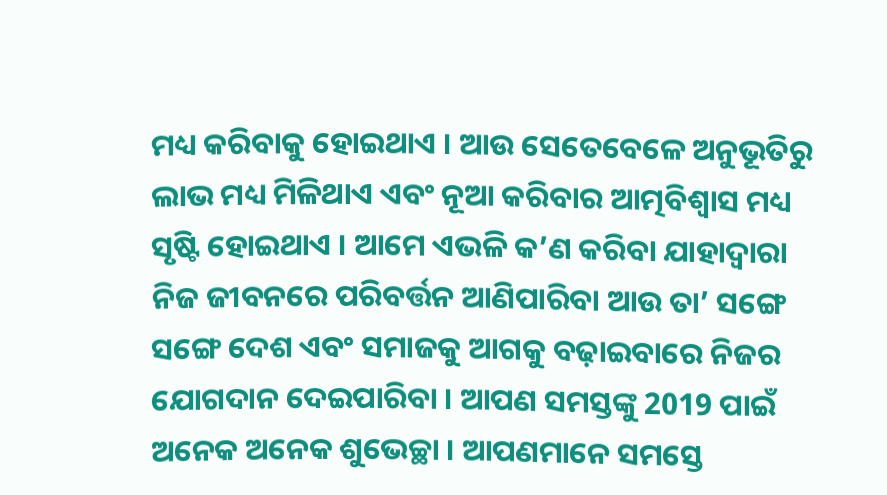ମଧ୍ୟ କରିବାକୁ ହୋଇଥାଏ । ଆଉ ସେତେବେଳେ ଅନୁଭୂତିରୁ ଲାଭ ମଧ୍ୟ ମିଳିଥାଏ ଏବଂ ନୂଆ କରିବାର ଆତ୍ମବିଶ୍ୱାସ ମଧ୍ୟ ସୃଷ୍ଟି ହୋଇଥାଏ । ଆମେ ଏଭଳି କ’ଣ କରିବା ଯାହାଦ୍ୱାରା ନିଜ ଜୀବନରେ ପରିବର୍ତ୍ତନ ଆଣିପାରିବା ଆଉ ତା’ ସଙ୍ଗେ ସଙ୍ଗେ ଦେଶ ଏବଂ ସମାଜକୁ ଆଗକୁ ବଢ଼ାଇବାରେ ନିଜର ଯୋଗଦାନ ଦେଇପାରିବା । ଆପଣ ସମସ୍ତଙ୍କୁ 2019 ପାଇଁ ଅନେକ ଅନେକ ଶୁଭେଚ୍ଛା । ଆପଣମାନେ ସମସ୍ତେ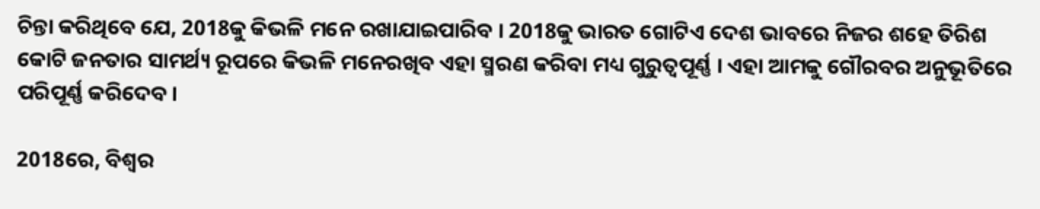ଚିନ୍ତା କରିଥିବେ ଯେ, 2018କୁ କିଭଳି ମନେ ରଖାଯାଇପାରିବ । 2018କୁ ଭାରତ ଗୋଟିଏ ଦେଶ ଭାବରେ ନିଜର ଶହେ ତିରିଶ କୋଟି ଜନତାର ସାମର୍ଥ୍ୟ ରୂପରେ କିଭଳି ମନେରଖିବ ଏହା ସ୍ମରଣ କରିବା ମଧ୍ୟ ଗୁରୁତ୍ୱପୂର୍ଣ୍ଣ । ଏହା ଆମକୁ ଗୌରବର ଅନୁଭୂତିରେ ପରିପୂର୍ଣ୍ଣ କରିଦେବ ।

2018ରେ, ବିଶ୍ୱର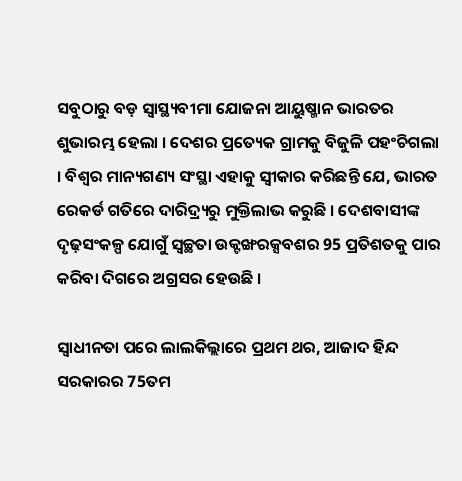ସବୁଠାରୁ ବଡ଼ ସ୍ୱାସ୍ଥ୍ୟବୀମା ଯୋଜନା ଆୟୁଷ୍ମାନ ଭାରତର ଶୁଭାରମ୍ଭ ହେଲା । ଦେଶର ପ୍ରତ୍ୟେକ ଗ୍ରାମକୁ ବିଜୁଳି ପହଂଚିଗଲା । ବିଶ୍ୱର ମାନ୍ୟଗଣ୍ୟ ସଂସ୍ଥା ଏହାକୁ ସ୍ୱୀକାର କରିଛନ୍ତି ଯେ, ଭାରତ ରେକର୍ଡ ଗତିରେ ଦାରିଦ୍ର୍ୟରୁ ମୁକ୍ତିଲାଭ କରୁଛି । ଦେଶବାସୀଙ୍କ ଦୃଢ଼ସଂକଳ୍ପ ଯୋଗୁଁ ସ୍ୱଚ୍ଛତା ଉକ୍ଟଙ୍ଖରକ୍ସବଶର 95 ପ୍ରତିଶତକୁ ପାର କରିବା ଦିଗରେ ଅଗ୍ରସର ହେଉଛି ।

ସ୍ୱାଧୀନତା ପରେ ଲାଲକିଲ୍ଲାରେ ପ୍ରଥମ ଥର, ଆଜାଦ ହିନ୍ଦ ସରକାରର 75ତମ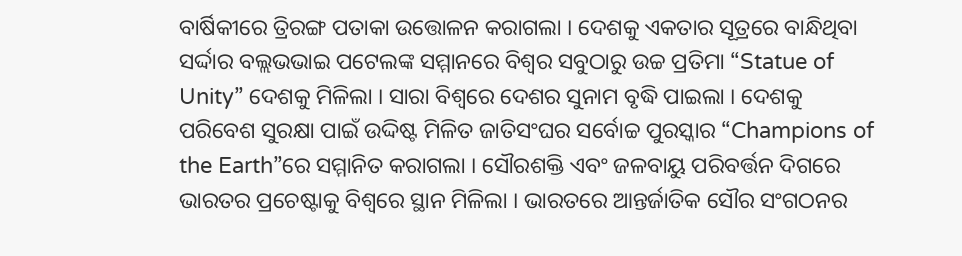ବାର୍ଷିକୀରେ ତ୍ରିରଙ୍ଗ ପତାକା ଉତ୍ତୋଳନ କରାଗଲା । ଦେଶକୁ ଏକତାର ସୂତ୍ରରେ ବାନ୍ଧିଥିବା ସର୍ଦ୍ଦାର ବଲ୍ଲଭଭାଇ ପଟେଲଙ୍କ ସମ୍ମାନରେ ବିଶ୍ୱର ସବୁଠାରୁ ଉଚ୍ଚ ପ୍ରତିମା “Statue of Unity” ଦେଶକୁ ମିଳିଲା । ସାରା ବିଶ୍ୱରେ ଦେଶର ସୁନାମ ବୃଦ୍ଧି ପାଇଲା । ଦେଶକୁ ପରିବେଶ ସୁରକ୍ଷା ପାଇଁ ଉଦ୍ଦିଷ୍ଟ ମିଳିତ ଜାତିସଂଘର ସର୍ବୋଚ୍ଚ ପୁରସ୍କାର “Champions of the Earth”ରେ ସମ୍ମାନିତ କରାଗଲା । ସୌରଶକ୍ତି ଏବଂ ଜଳବାୟୁ ପରିବର୍ତ୍ତନ ଦିଗରେ ଭାରତର ପ୍ରଚେଷ୍ଟାକୁ ବିଶ୍ୱରେ ସ୍ଥାନ ମିଳିଲା । ଭାରତରେ ଆନ୍ତର୍ଜାତିକ ସୌର ସଂଗଠନର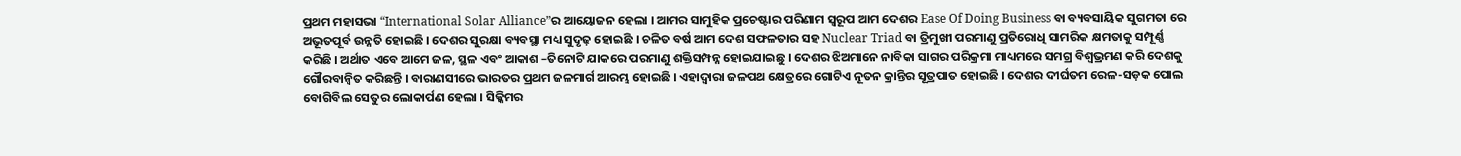ପ୍ରଥମ ମହାସଭା “International Solar Alliance”ର ଆୟୋଜନ ହେଲା । ଆମର ସାମୁହିକ ପ୍ରଚେଷ୍ଟାର ପରିଣାମ ସ୍ୱରୂପ ଆମ ଦେଶର Ease Of Doing Business ବା ବ୍ୟବସାୟିକ ସୁଗମତା ରେ ଅଭୂତପୂର୍ବ ଉନ୍ନତି ହୋଇଛି । ଦେଶର ସୁରକ୍ଷା ବ୍ୟବସ୍ଥା ମଧ୍ୟ ସୁଦୃଢ଼ ହୋଇଛି । ଚଳିତ ବର୍ଷ ଆମ ଦେଶ ସଫଳତାର ସହ Nuclear Triad ବା ତ୍ରିମୁଖୀ ପରମାଣୁ ପ୍ରତିରୋଧି ସାମରିକ କ୍ଷମତାକୁ ସମ୍ପୂର୍ଣ୍ଣ କରିଛି । ଅର୍ଥାତ ଏବେ ଆମେ ଜଳ, ସ୍ଥଳ ଏବଂ ଆକାଶ –ତିନୋଟି ଯାକରେ ପରମାଣୁ ଶକ୍ତିସମ୍ପନ୍ନ ହୋଇଯାଇଛୁ । ଦେଶର ଝିଅମାନେ ନାବିକା ସାଗର ପରିକ୍ରମା ମାଧ୍ୟମରେ ସମଗ୍ର ବିଶ୍ୱଭ୍ରମଣ କରି ଦେଶକୁ ଗୌରବାନ୍ୱିତ କରିଛନ୍ତି । ବାରାଣସୀରେ ଭାରତର ପ୍ରଥମ ଜଳମାର୍ଗ ଆରମ୍ଭ ହୋଇଛି । ଏହାଦ୍ୱାରା ଜଳପଥ କ୍ଷେତ୍ରରେ ଗୋଟିଏ ନୂତନ କ୍ରାନ୍ତିର ସୂତ୍ରପାତ ହୋଇଛି । ଦେଶର ଦୀର୍ଘତମ ରେଳ-ସଡ଼କ ପୋଲ ବୋଗିବିଲ ସେତୁର ଲୋକାର୍ପଣ ହେଲା । ସିକ୍କିମର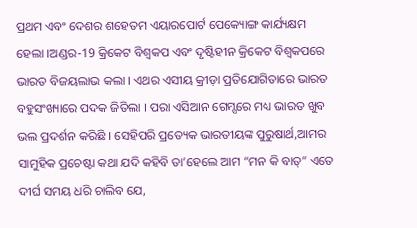ପ୍ରଥମ ଏବଂ ଦେଶର ଶହେତମ ଏୟାରପୋର୍ଟ ପେକ୍ୟୋଙ୍ଗ କାର୍ଯ୍ୟକ୍ଷମ ହେଲା ।ଅଣ୍ଡର-19 କ୍ରିକେଟ ବିଶ୍ୱକପ ଏବଂ ଦୃଷ୍ଟିହୀନ କ୍ରିକେଟ ବିଶ୍ୱକପରେ ଭାରତ ବିଜୟଲାଭ କଲା । ଏଥର ଏସୀୟ କ୍ରୀଡ଼ା ପ୍ରତିଯୋଗିତାରେ ଭାରତ ବହୁସଂଖ୍ୟାରେ ପଦକ ଜିତିଲା । ପରା ଏସିଆନ ଗେମ୍ସରେ ମଧ୍ୟ ଭାରତ ଖୁବ ଭଲ ପ୍ରଦର୍ଶନ କରିଛି । ସେହିପରି ପ୍ରତ୍ୟେକ ଭାରତୀୟଙ୍କ ପୁରୁଷାର୍ଥ,ଆମର ସାମୁହିକ ପ୍ରଚେଷ୍ଟା କଥା ଯଦି କହିବି ତା’ହେଲେ ଆମ “ମନ କି ବାତ୍” ଏତେ ଦୀର୍ଘ ସମୟ ଧରି ଚାଲିବ ଯେ,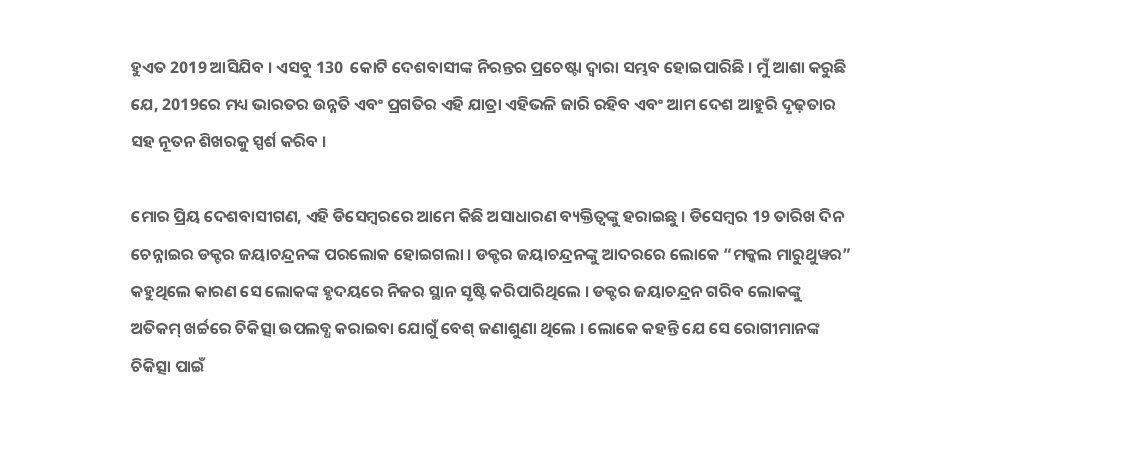ହୁଏତ 2019 ଆସିଯିବ । ଏସବୁ 130  କୋଟି ଦେଶବାସୀଙ୍କ ନିରନ୍ତର ପ୍ରଚେଷ୍ଟା ଦ୍ୱାରା ସମ୍ଭବ ହୋଇପାରିଛି । ମୁଁ ଆଶା କରୁଛି ଯେ, 2019ରେ ମଧ୍ୟ ଭାରତର ଉନ୍ନତି ଏବଂ ପ୍ରଗତିର ଏହି ଯାତ୍ରା ଏହିଭଳି ଜାରି ରହିବ ଏବଂ ଆମ ଦେଶ ଆହୁରି ଦୃଢ଼ତାର ସହ ନୂତନ ଶିଖରକୁ ସ୍ପର୍ଶ କରିବ ।

ମୋର ପ୍ରିୟ ଦେଶବାସୀଗଣ, ଏହି ଡିସେମ୍ବରରେ ଆମେ କିଛି ଅସାଧାରଣ ବ୍ୟକ୍ତିତ୍ୱଙ୍କୁ ହରାଇଛୁ । ଡିସେମ୍ବର 19 ତାରିଖ ଦିନ ଚେନ୍ନାଇର ଡକ୍ଟର ଜୟାଚନ୍ଦ୍ରନଙ୍କ ପରଲୋକ ହୋଇଗଲା । ଡକ୍ଟର ଜୟାଚନ୍ଦ୍ରନଙ୍କୁ ଆଦରରେ ଲୋକେ “ମକ୍କଲ ମାରୁଥୁୱର” କହୁଥିଲେ କାରଣ ସେ ଲୋକଙ୍କ ହୃଦୟରେ ନିଜର ସ୍ଥାନ ସୃଷ୍ଟି କରିପାରିଥିଲେ । ଡକ୍ଟର ଜୟାଚନ୍ଦ୍ରନ ଗରିବ ଲୋକଙ୍କୁ ଅତିକମ୍ ଖର୍ଚ୍ଚରେ ଚିକିତ୍ସା ଉପଲବ୍ଧ କରାଇବା ଯୋଗୁଁ ବେଶ୍ ଜଣାଶୁଣା ଥିଲେ । ଲୋକେ କହନ୍ତି ଯେ ସେ ରୋଗୀମାନଙ୍କ ଚିକିତ୍ସା ପାଇଁ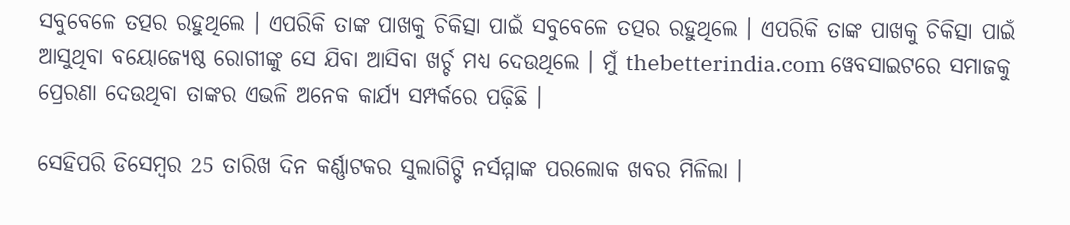ସବୁବେଳେ ତତ୍ପର ରହୁଥିଲେ । ଏପରିକି ତାଙ୍କ ପାଖକୁ ଚିକିତ୍ସା ପାଇଁ ସବୁବେଳେ ତତ୍ପର ରହୁଥିଲେ । ଏପରିକି ତାଙ୍କ ପାଖକୁ ଚିକିତ୍ସା ପାଇଁ ଆସୁଥିବା ବୟୋଜ୍ୟେଷ୍ଠ ରୋଗୀଙ୍କୁ ସେ ଯିବା ଆସିବା ଖର୍ଚ୍ଚ ମଧ୍ୟ ଦେଉଥିଲେ । ମୁଁ thebetterindia.com ୱେବସାଇଟରେ ସମାଜକୁ ପ୍ରେରଣା ଦେଉଥିବା ତାଙ୍କର ଏଭଳି ଅନେକ କାର୍ଯ୍ୟ ସମ୍ପର୍କରେ ପଢ଼ିଛି ।

ସେହିପରି ଡିସେମ୍ବର 25 ତାରିଖ ଦିନ କର୍ଣ୍ଣାଟକର ସୁଲାଗିଟ୍ଟି ନର୍ସମ୍ମାଙ୍କ ପରଲୋକ ଖବର ମିଳିଲା ।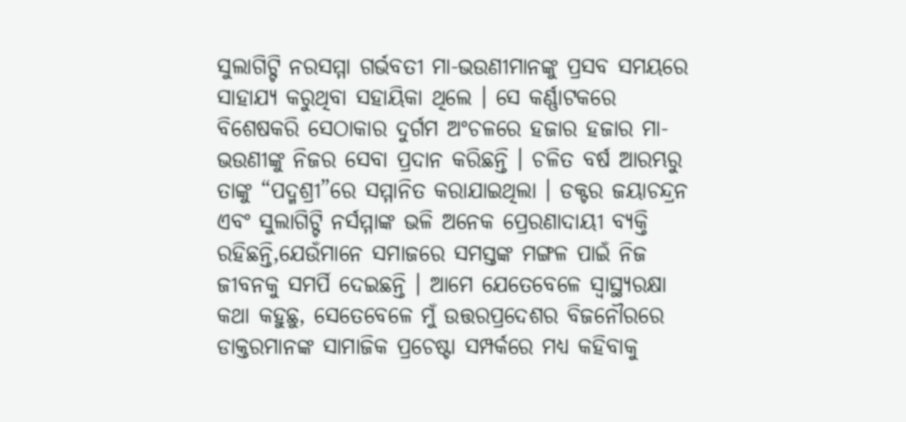ସୁଲାଗିଟ୍ଟି ନରସମ୍ମା ଗର୍ଭବତୀ ମା-ଭଉଣୀମାନଙ୍କୁ ପ୍ରସବ ସମୟରେ ସାହାଯ୍ୟ କରୁଥିବା ସହାୟିକା ଥିଲେ । ସେ କର୍ଣ୍ଣାଟକରେ ବିଶେଷକରି ସେଠାକାର ଦୁର୍ଗମ ଅଂଚଳରେ ହଜାର ହଜାର ମା-ଭଉଣୀଙ୍କୁ ନିଜର ସେବା ପ୍ରଦାନ କରିଛନ୍ତି । ଚଳିତ ବର୍ଷ ଆରମ୍ଭରୁ ତାଙ୍କୁ “ପଦ୍ମଶ୍ରୀ”ରେ ସମ୍ମାନିତ କରାଯାଇଥିଲା । ଡକ୍ଟର ଜୟାଚନ୍ଦ୍ରନ ଏବଂ ସୁଲାଗିଟ୍ଟି ନର୍ସମ୍ମାଙ୍କ ଭଳି ଅନେକ ପ୍ରେରଣାଦାୟୀ ବ୍ୟକ୍ତି ରହିଛନ୍ତି,ଯେଉଁମାନେ ସମାଜରେ ସମସ୍ତଙ୍କ ମଙ୍ଗଳ ପାଇଁ ନିଜ ଜୀବନକୁ ସମର୍ପି ଦେଇଛନ୍ତି । ଆମେ ଯେତେବେଳେ ସ୍ୱାସ୍ଥ୍ୟରକ୍ଷା କଥା କହୁଛୁ, ସେତେବେଳେ ମୁଁ ଉତ୍ତରପ୍ରଦେଶର ବିଜନୌରରେ ଡାକ୍ତରମାନଙ୍କ ସାମାଜିକ ପ୍ରଚେଷ୍ଟା ସମ୍ପର୍କରେ ମଧ୍ୟ କହିବାକୁ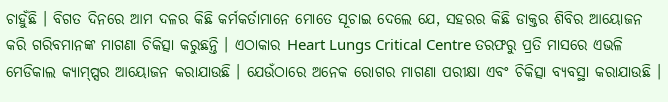ଚାହୁଁଛି । ବିଗତ ଦିନରେ ଆମ ଦଳର କିଛି କର୍ମକର୍ତାମାନେ ମୋତେ ସୂଚାଇ ଦେଲେ ଯେ, ସହରର କିଛି ଡାକ୍ତର ଶିବିର ଆୟୋଜନ କରି ଗରିବମାନଙ୍କ ମାଗଣା ଚିକିତ୍ସା କରୁଛନ୍ତି । ଏଠାକାର Heart Lungs Critical Centre ତରଫରୁ ପ୍ରତି ମାସରେ ଏଭଳି ମେଡିକାଲ କ୍ୟାମ୍ପ୍ସର ଆୟୋଜନ କରାଯାଉଛି । ଯେଉଁଠାରେ ଅନେକ ରୋଗର ମାଗଣା ପରୀକ୍ଷା ଏବଂ ଚିକିତ୍ସା ବ୍ୟବସ୍ଥା କରାଯାଉଛି ।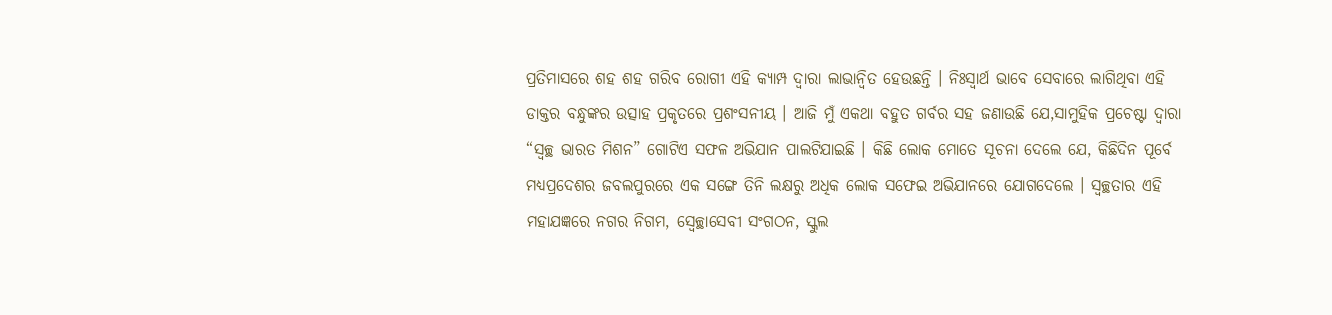ପ୍ରତିମାସରେ ଶହ ଶହ ଗରିବ ରୋଗୀ ଏହି କ୍ୟାମ୍ପ ଦ୍ୱାରା ଲାଭାନ୍ୱିତ ହେଉଛନ୍ତି । ନିଃସ୍ୱାର୍ଥ ଭାବେ ସେବାରେ ଲାଗିଥିବା ଏହି ଡାକ୍ତର ବନ୍ଧୁଙ୍କର ଉତ୍ସାହ ପ୍ରକୃତରେ ପ୍ରଶଂସନୀୟ । ଆଜି ମୁଁ ଏକଥା ବହୁତ ଗର୍ବର ସହ ଜଣାଉଛି ଯେ,ସାମୁହିକ ପ୍ରଚେଷ୍ଟା ଦ୍ୱାରା “ସ୍ୱଚ୍ଛ ଭାରତ ମିଶନ” ଗୋଟିଏ ସଫଳ ଅଭିଯାନ ପାଲଟିଯାଇଛି । କିଛି ଲୋକ ମୋତେ ସୂଚନା ଦେଲେ ଯେ, କିଛିଦିନ ପୂର୍ବେ ମଧ୍ୟପ୍ରଦେଶର ଜବଲପୁରରେ ଏକ ସଙ୍ଗେ ତିନି ଲକ୍ଷରୁ ଅଧିକ ଲୋକ ସଫେଇ ଅଭିଯାନରେ ଯୋଗଦେଲେ । ସ୍ୱଚ୍ଛତାର ଏହି ମହାଯଜ୍ଞରେ ନଗର ନିଗମ, ସ୍ୱେଚ୍ଛାସେବୀ ସଂଗଠନ, ସ୍କୁଲ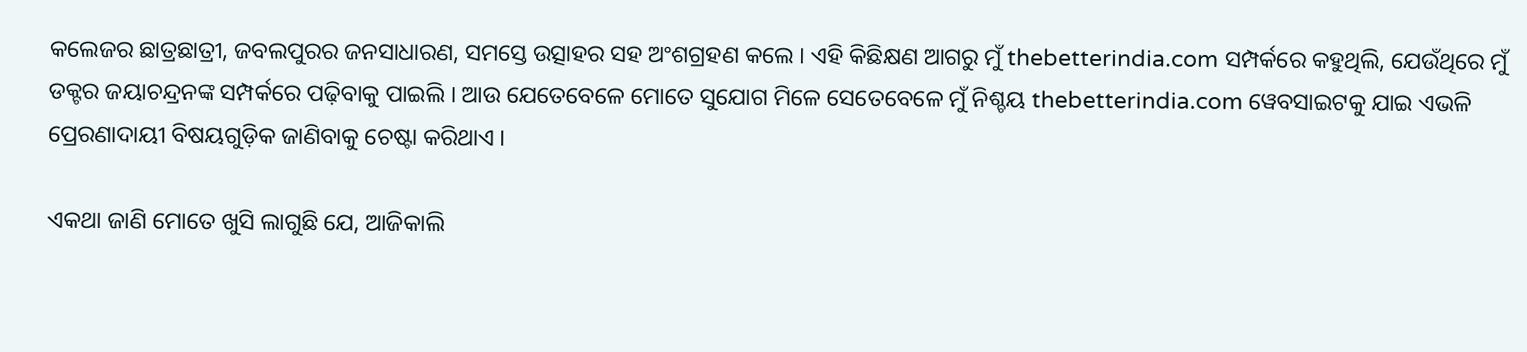କଲେଜର ଛାତ୍ରଛାତ୍ରୀ, ଜବଲପୁରର ଜନସାଧାରଣ, ସମସ୍ତେ ଉତ୍ସାହର ସହ ଅଂଶଗ୍ରହଣ କଲେ । ଏହି କିଛିକ୍ଷଣ ଆଗରୁ ମୁଁ thebetterindia.com ସମ୍ପର୍କରେ କହୁଥିଲି, ଯେଉଁଥିରେ ମୁଁ ଡକ୍ଟର ଜୟାଚନ୍ଦ୍ରନଙ୍କ ସମ୍ପର୍କରେ ପଢ଼ିବାକୁ ପାଇଲି । ଆଉ ଯେତେବେଳେ ମୋତେ ସୁଯୋଗ ମିଳେ ସେତେବେଳେ ମୁଁ ନିଶ୍ଚୟ thebetterindia.com ୱେବସାଇଟକୁ ଯାଇ ଏଭଳି ପ୍ରେରଣାଦାୟୀ ବିଷୟଗୁଡ଼ିକ ଜାଣିବାକୁ ଚେଷ୍ଟା କରିଥାଏ ।

ଏକଥା ଜାଣି ମୋତେ ଖୁସି ଲାଗୁଛି ଯେ, ଆଜିକାଲି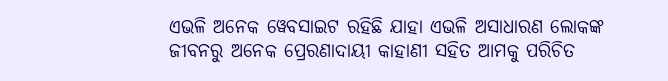ଏଭଳି ଅନେକ ୱେବସାଇଟ ରହିଛି ଯାହା ଏଭଳି ଅସାଧାରଣ ଲୋକଙ୍କ ଜୀବନରୁ ଅନେକ ପ୍ରେରଣାଦାୟୀ କାହାଣୀ ସହିତ ଆମକୁ ପରିଚିତ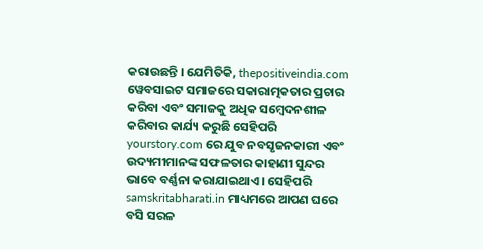କରାଉଛନ୍ତି । ଯେମିତିକି, thepositiveindia.com ୱେବସାଇଟ ସମାଜରେ ସକାରାତ୍ମକତାର ପ୍ରଚାର କରିବା ଏବଂ ସମାଜକୁ ଅଧିକ ସମ୍ବେଦନଶୀଳ କରିବାର କାର୍ଯ୍ୟ କରୁଛି ସେହିପରି yourstory.com ରେ ଯୁବ ନବସୃଜନକାରୀ ଏବଂ ଉଦ୍ୟମୀମାନଙ୍କ ସଫଳତାର କାହାଣୀ ସୁନ୍ଦର ଭାବେ ବର୍ଣ୍ଣନା କରାଯାଇଥାଏ । ସେହିପରି samskritabharati.in ମାଧ୍ୟମରେ ଆପଣ ଘରେ ବସି ସରଳ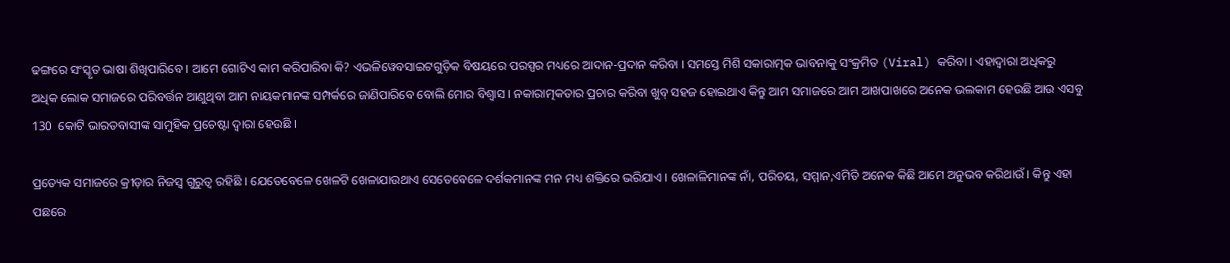ଢଙ୍ଗରେ ସଂସ୍କୃତ ଭାଷା ଶିଖିପାରିବେ । ଆମେ ଗୋଟିଏ କାମ କରିପାରିବା କି? ଏଭଳିୱେବସାଇଟଗୁଡ଼ିକ ବିଷୟରେ ପରସ୍ପର ମଧ୍ୟରେ ଆଦାନ-ପ୍ରଦାନ କରିବା । ସମସ୍ତେ ମିଶି ସକାରାତ୍ମକ ଭାବନାକୁ ସଂକ୍ରମିତ (Viral) କରିବା । ଏହାଦ୍ୱାରା ଅଧିକରୁ ଅଧିକ ଲୋକ ସମାଜରେ ପରିବର୍ତ୍ତନ ଆଣୁଥିବା ଆମ ନାୟକମାନଙ୍କ ସମ୍ପର୍କରେ ଜାଣିପାରିବେ ବୋଲି ମୋର ବିଶ୍ୱାସ । ନକାରାତ୍ମକତାର ପ୍ରଚାର କରିବା ଖୁବ୍ ସହଜ ହୋଇଥାଏ କିନ୍ତୁ ଆମ ସମାଜରେ ଆମ ଆଖପାଖରେ ଅନେକ ଭଲକାମ ହେଉଛି ଆଉ ଏସବୁ 130  କୋଟି ଭାରତବାସୀଙ୍କ ସାମୁହିକ ପ୍ରଚେଷ୍ଟା ଦ୍ୱାରା ହେଉଛି ।

ପ୍ରତ୍ୟେକ ସମାଜରେ କ୍ରୀଡ଼ାର ନିଜସ୍ୱ ଗୁରୁତ୍ୱ ରହିଛି । ଯେତେବେଳେ ଖେଳଟି ଖେଳାଯାଉଥାଏ ସେତେବେଳେ ଦର୍ଶକମାନଙ୍କ ମନ ମଧ୍ୟ ଶକ୍ତିରେ ଭରିଯାଏ । ଖେଳାଳିମାନଙ୍କ ନାଁ, ପରିଚୟ, ସମ୍ମାନ,ଏମିତି ଅନେକ କିଛି ଆମେ ଅନୁଭବ କରିଥାଉଁ । କିନ୍ତୁ ଏହା ପଛରେ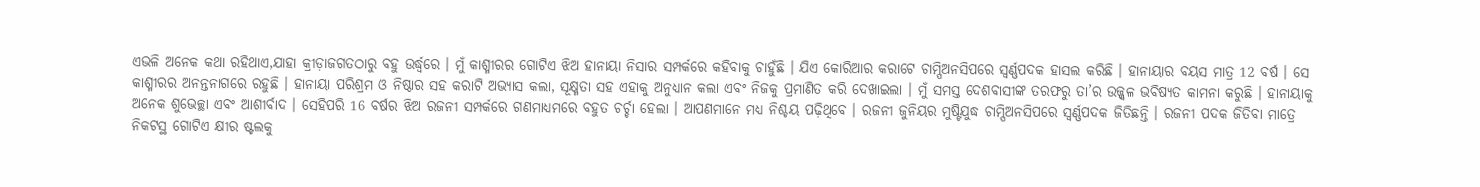ଏଭଳି ଅନେକ କଥା ରହିଥାଏ,ଯାହା କ୍ରୀଡ଼ାଜଗତଠାରୁ ବହୁ ଉର୍ଦ୍ଧ୍ଵରେ । ମୁଁ କାଶ୍ମୀରର ଗୋଟିଏ ଝିଅ ହାନାୟା ନିସାର ସମ୍ପର୍କରେ କହିବାକୁ ଚାହୁଁଛି । ଯିଏ କୋରିଆର କରାଟେ ଚାମ୍ପିଅନସିପରେ ସ୍ୱର୍ଣ୍ଣପଦକ ହାସଲ କରିଛି । ହାନାୟାର ବୟସ ମାତ୍ର 12 ବର୍ଷ । ସେ କାଶ୍ମୀରର ଅନନ୍ତନାଗରେ ରହୁଛି । ହାନାୟା ପରିଶ୍ରମ ଓ ନିଷ୍ଠାର ସହ କରାଟି ଅଭ୍ୟାସ କଲା, ସୂକ୍ଷ୍ମତା ସହ ଏହାକୁ ଅନୁଧ୍ୟାନ କଲା ଏବଂ ନିଜକୁ ପ୍ରମାଣିତ କରି ଦେଖାଇଲା । ମୁଁ ସମସ୍ତ ଦେଶବାସୀଙ୍କ ତରଫରୁ ତା’ର ଉଜ୍ଜ୍ୱଳ ଭବିଷ୍ୟତ କାମନା କରୁଛି । ହାନାୟାକୁ ଅନେକ ଶୁଭେଚ୍ଛା ଏବଂ ଆଶୀର୍ବାଦ । ସେହିପରି 16 ବର୍ଷର ଝିଅ ରଜନୀ ସମ୍ପର୍କରେ ଗଣମାଧ୍ୟମରେ ବହୁତ ଚର୍ଚ୍ଚା ହେଲା । ଆପଣମାନେ ମଧ୍ୟ ନିଶ୍ଚୟ ପଢ଼ିଥିବେ । ରଜନୀ ଜୁନିୟର ମୁଷ୍ଟିଯୁଦ୍ଧ ଚାମ୍ପିଅନସିପରେ ସ୍ୱର୍ଣ୍ଣପଦକ ଜିତିଛନ୍ତି । ରଜନୀ ପଦକ ଜିତିବା ମାତ୍ରେ ନିକଟସ୍ଥ ଗୋଟିଏ କ୍ଷୀର ଷ୍ଟଲକୁ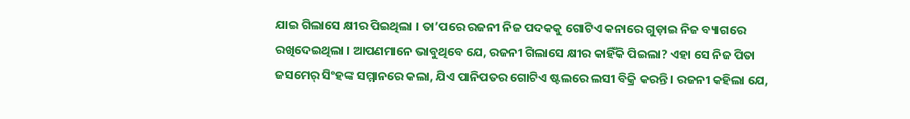ଯାଇ ଗିଲାସେ କ୍ଷୀର ପିଇଥିଲା । ତା’ପରେ ରଜନୀ ନିଜ ପଦକକୁ ଗୋଟିଏ କନାରେ ଗୁଡ଼ାଇ ନିଜ ବ୍ୟାଗରେ ରଖିଦେଇଥିଲା । ଆପଣମାନେ ଭାବୁଥିବେ ଯେ, ରଜନୀ ଗିଲାସେ କ୍ଷୀର କାହିଁକି ପିଇଲା? ଏହା ସେ ନିଜ ପିତା ଜସମେର୍ ସିଂହଙ୍କ ସମ୍ମାନରେ କଲା, ଯିଏ ପାନିପତର ଗୋଟିଏ ଷ୍ଟଲରେ ଲସୀ ବିକ୍ରି କରନ୍ତି । ରଜନୀ କହିଲା ଯେ,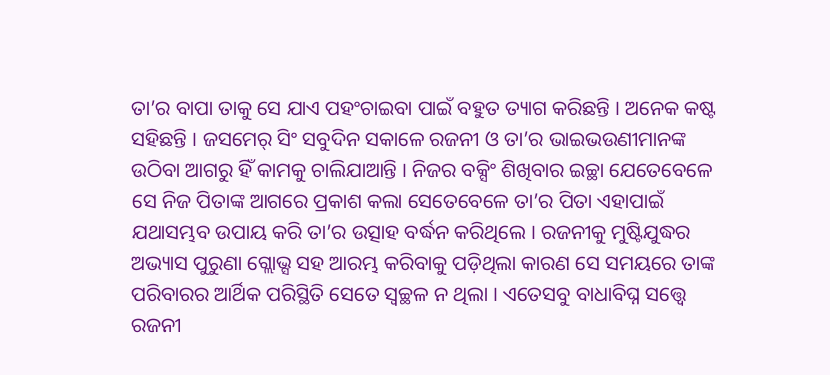ତା’ର ବାପା ତାକୁ ସେ ଯାଏ ପହଂଚାଇବା ପାଇଁ ବହୁତ ତ୍ୟାଗ କରିଛନ୍ତି । ଅନେକ କଷ୍ଟ ସହିଛନ୍ତି । ଜସମେର୍ ସିଂ ସବୁଦିନ ସକାଳେ ରଜନୀ ଓ ତା’ର ଭାଇଭଉଣୀମାନଙ୍କ ଉଠିବା ଆଗରୁ ହିଁ କାମକୁ ଚାଲିଯାଆନ୍ତି । ନିଜର ବକ୍ସିଂ ଶିଖିବାର ଇଚ୍ଛା ଯେତେବେଳେ ସେ ନିଜ ପିତାଙ୍କ ଆଗରେ ପ୍ରକାଶ କଲା ସେତେବେଳେ ତା’ର ପିତା ଏହାପାଇଁ ଯଥାସମ୍ଭବ ଉପାୟ କରି ତା’ର ଉତ୍ସାହ ବର୍ଦ୍ଧନ କରିଥିଲେ । ରଜନୀକୁ ମୁଷ୍ଟିଯୁଦ୍ଧର ଅଭ୍ୟାସ ପୁରୁଣା ଗ୍ଲୋଭ୍ସ ସହ ଆରମ୍ଭ କରିବାକୁ ପଡ଼ିଥିଲା କାରଣ ସେ ସମୟରେ ତାଙ୍କ ପରିବାରର ଆର୍ଥିକ ପରିସ୍ଥିତି ସେତେ ସ୍ୱଚ୍ଛଳ ନ ଥିଲା । ଏତେସବୁ ବାଧାବିଘ୍ନ ସତ୍ତ୍ୱେ ରଜନୀ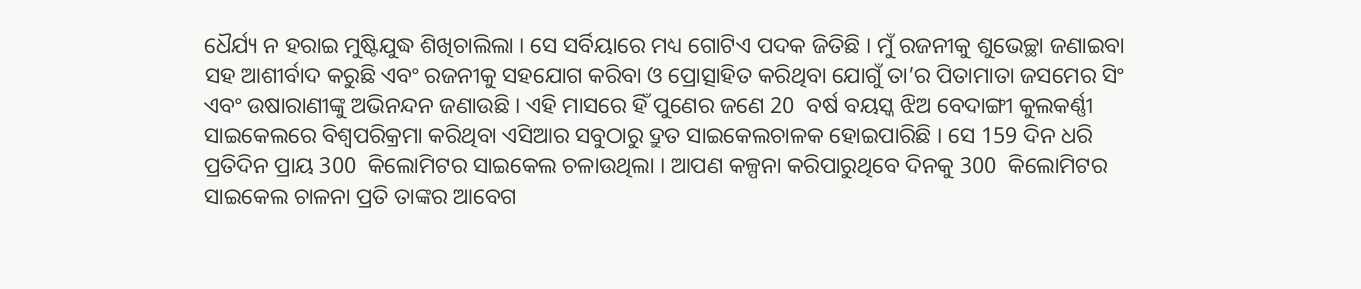ଧୈର୍ଯ୍ୟ ନ ହରାଇ ମୁଷ୍ଟିଯୁଦ୍ଧ ଶିଖିଚାଲିଲା । ସେ ସର୍ବିୟାରେ ମଧ୍ୟ ଗୋଟିଏ ପଦକ ଜିତିଛି । ମୁଁ ରଜନୀକୁ ଶୁଭେଚ୍ଛା ଜଣାଇବା ସହ ଆଶୀର୍ବାଦ କରୁଛି ଏବଂ ରଜନୀକୁ ସହଯୋଗ କରିବା ଓ ପ୍ରୋତ୍ସାହିତ କରିଥିବା ଯୋଗୁଁ ତା’ର ପିତାମାତା ଜସମେର ସିଂ ଏବଂ ଉଷାରାଣୀଙ୍କୁ ଅଭିନନ୍ଦନ ଜଣାଉଛି । ଏହି ମାସରେ ହିଁ ପୁଣେର ଜଣେ 20  ବର୍ଷ ବୟସ୍କ ଝିଅ ବେଦାଙ୍ଗୀ କୁଲକର୍ଣ୍ଣୀ ସାଇକେଲରେ ବିଶ୍ୱପରିକ୍ରମା କରିଥିବା ଏସିଆର ସବୁଠାରୁ ଦ୍ରୁତ ସାଇକେଲଚାଳକ ହୋଇପାରିଛି । ସେ 159 ଦିନ ଧରି ପ୍ରତିଦିନ ପ୍ରାୟ 300  କିଲୋମିଟର ସାଇକେଲ ଚଳାଉଥିଲା । ଆପଣ କଳ୍ପନା କରିପାରୁଥିବେ ଦିନକୁ 300  କିଲୋମିଟର ସାଇକେଲ ଚାଳନା ପ୍ରତି ତାଙ୍କର ଆବେଗ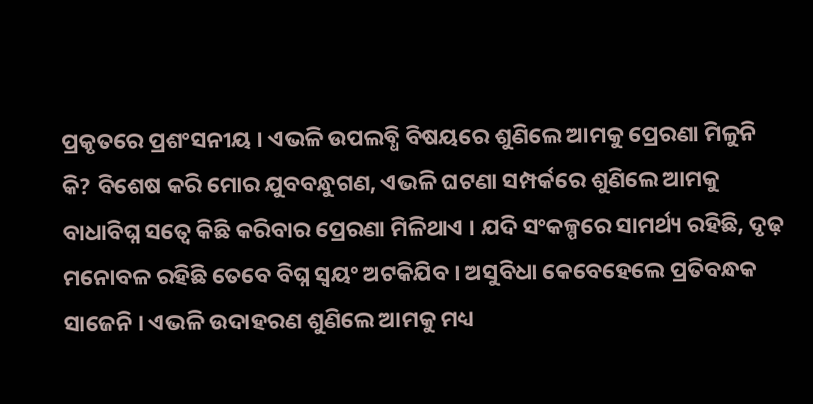ପ୍ରକୃତରେ ପ୍ରଶଂସନୀୟ । ଏଭଳି ଉପଲବ୍ଧି ବିଷୟରେ ଶୁଣିଲେ ଆମକୁ ପ୍ରେରଣା ମିଳୁନି କି? ବିଶେଷ କରି ମୋର ଯୁବବନ୍ଧୁଗଣ, ଏଭଳି ଘଟଣା ସମ୍ପର୍କରେ ଶୁଣିଲେ ଆମକୁ ବାଧାବିଘ୍ନ ସତ୍ୱେ କିଛି କରିବାର ପ୍ରେରଣା ମିଳିଥାଏ । ଯଦି ସଂକଳ୍ପରେ ସାମର୍ଥ୍ୟ ରହିଛି, ଦୃଢ଼ ମନୋବଳ ରହିଛି ତେବେ ବିଘ୍ନ ସ୍ୱୟଂ ଅଟକିଯିବ । ଅସୁବିଧା କେବେହେଲେ ପ୍ରତିବନ୍ଧକ ସାଜେନି । ଏଭଳି ଉଦାହରଣ ଶୁଣିଲେ ଆମକୁ ମଧ୍ୟ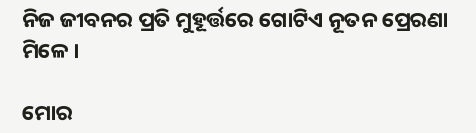ନିଜ ଜୀବନର ପ୍ରତି ମୁହୂର୍ତ୍ତରେ ଗୋଟିଏ ନୂତନ ପ୍ରେରଣା ମିଳେ ।

ମୋର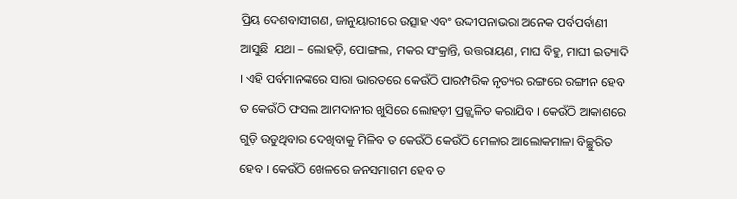ପ୍ରିୟ ଦେଶବାସୀଗଣ, ଜାନୁୟାରୀରେ ଉତ୍ସାହ ଏବଂ ଉଦ୍ଦୀପନାଭରା ଅନେକ ପର୍ବପର୍ବାଣୀ ଆସୁଛି  ଯଥା – ଲୋହଡ଼ି, ପୋଙ୍ଗଲ, ମକର ସଂକ୍ରାନ୍ତି, ଉତ୍ତରାୟଣ, ମାଘ ବିହୁ, ମାଘୀ ଇତ୍ୟାଦି । ଏହି ପର୍ବମାନଙ୍କରେ ସାରା ଭାରତରେ କେଉଁଠି ପାରମ୍ପରିକ ନୃତ୍ୟର ରଙ୍ଗରେ ରଙ୍ଗୀନ ହେବ ତ କେଉଁଠି ଫସଲ ଆମଦାନୀର ଖୁସିରେ ଲୋହଡ଼ୀ ପ୍ରଜ୍ଜ୍ୱଳିତ କରାଯିବ । କେଉଁଠି ଆକାଶରେ ଗୁଡ଼ି ଉଡୁଥିବାର ଦେଖିବାକୁ ମିଳିବ ତ କେଉଁଠି କେଉଁଠି ମେଳାର ଆଲୋକମାଳା ବିଚ୍ଛୁରିତ ହେବ । କେଉଁଠି ଖେଳରେ ଜନସମାଗମ ହେବ ତ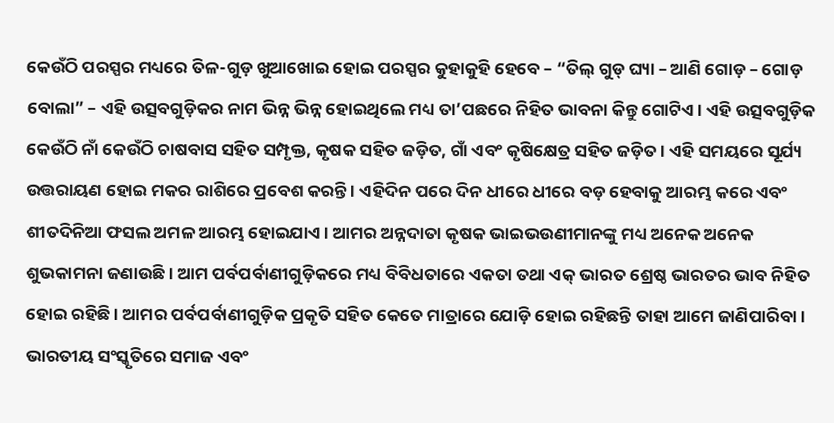କେଉଁଠି ପରସ୍ପର ମଧ୍ୟରେ ତିଳ-ଗୁଡ଼ ଖୁଆଖୋଇ ହୋଇ ପରସ୍ପର କୁହାକୁହି ହେବେ – “ତିଲ୍ ଗୁଡ୍ ଘ୍ୟା – ଆଣି ଗୋଡ଼ – ଗୋଡ଼ ବୋଲା” – ଏହି ଉତ୍ସବଗୁଡ଼ିକର ନାମ ଭିନ୍ନ ଭିନ୍ନ ହୋଇଥିଲେ ମଧ୍ୟ ତା’ପଛରେ ନିହିତ ଭାବନା କିନ୍ତୁ ଗୋଟିଏ । ଏହି ଉତ୍ସବଗୁଡ଼ିକ କେଉଁଠି ନାଁ କେଉଁଠି ଚାଷବାସ ସହିତ ସମ୍ପୃକ୍ତ, କୃଷକ ସହିତ ଜଡ଼ିତ, ଗାଁ ଏବଂ କୃଷିକ୍ଷେତ୍ର ସହିତ ଜଡ଼ିତ । ଏହି ସମୟରେ ସୂର୍ଯ୍ୟ ଉତ୍ତରାୟଣ ହୋଇ ମକର ରାଶିରେ ପ୍ରବେଶ କରନ୍ତି । ଏହିଦିନ ପରେ ଦିନ ଧୀରେ ଧୀରେ ବଡ଼ ହେବାକୁ ଆରମ୍ଭ କରେ ଏବଂ ଶୀତଦିନିଆ ଫସଲ ଅମଳ ଆରମ୍ଭ ହୋଇଯାଏ । ଆମର ଅନ୍ନଦାତା କୃଷକ ଭାଇଭଉଣୀମାନଙ୍କୁ ମଧ୍ୟ ଅନେକ ଅନେକ ଶୁଭକାମନା ଜଣାଉଛି । ଆମ ପର୍ବପର୍ବାଣୀଗୁଡ଼ିକରେ ମଧ୍ୟ ବିବିଧତାରେ ଏକତା ତଥା ଏକ୍ ଭାରତ ଶ୍ରେଷ୍ଠ ଭାରତର ଭାବ ନିହିତ ହୋଇ ରହିଛି । ଆମର ପର୍ବପର୍ବାଣୀଗୁଡ଼ିକ ପ୍ରକୃତି ସହିତ କେତେ ମାତ୍ରାରେ ଯୋଡ଼ି ହୋଇ ରହିଛନ୍ତି ତାହା ଆମେ ଜାଣିପାରିବା । ଭାରତୀୟ ସଂସ୍କୃତିରେ ସମାଜ ଏବଂ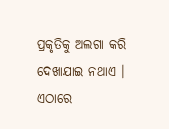ପ୍ରକୃତିକୁ ଅଲଗା କରି ଦେଖାଯାଇ ନଥାଏ । ଏଠାରେ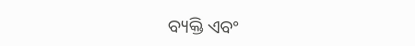ବ୍ୟକ୍ତି ଏବଂ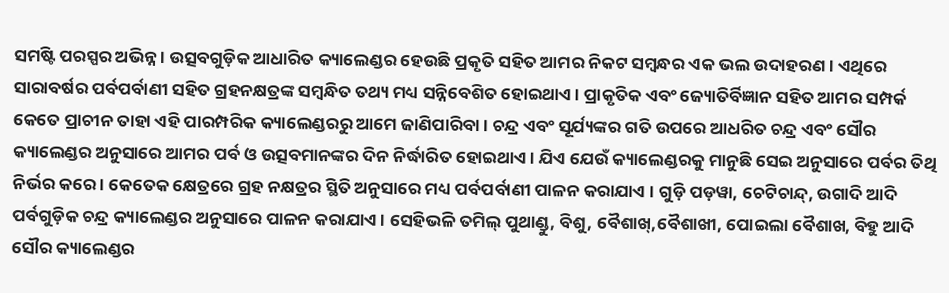ସମଷ୍ଟି ପରସ୍ପର ଅଭିନ୍ନ । ଉତ୍ସବଗୁଡ଼ିକ ଆଧାରିତ କ୍ୟାଲେଣ୍ଡର ହେଉଛି ପ୍ରକୃତି ସହିତ ଆମର ନିକଟ ସମ୍ବନ୍ଧର ଏକ ଭଲ ଉଦାହରଣ । ଏଥିରେ ସାରାବର୍ଷର ପର୍ବପର୍ବାଣୀ ସହିତ ଗ୍ରହନକ୍ଷତ୍ରଙ୍କ ସମ୍ବନ୍ଧିତ ତଥ୍ୟ ମଧ୍ୟ ସନ୍ନିବେଶିତ ହୋଇଥାଏ । ପ୍ରାକୃତିକ ଏବଂ ଜ୍ୟୋତିର୍ବିଜ୍ଞାନ ସହିତ ଆମର ସମ୍ପର୍କ କେତେ ପ୍ରାଚୀନ ତାହା ଏହି ପାରମ୍ପରିକ କ୍ୟାଲେଣ୍ଡରରୁ ଆମେ ଜାଣିପାରିବା । ଚନ୍ଦ୍ର ଏବଂ ସୂର୍ଯ୍ୟଙ୍କର ଗତି ଉପରେ ଆଧରିତ ଚନ୍ଦ୍ର ଏବଂ ସୌର କ୍ୟାଲେଣ୍ଡର ଅନୁସାରେ ଆମର ପର୍ବ ଓ ଉତ୍ସବମାନଙ୍କର ଦିନ ନିର୍ଦ୍ଧାରିତ ହୋଇଥାଏ । ଯିଏ ଯେଉଁ କ୍ୟାଲେଣ୍ଡରକୁ ମାନୁଛି ସେଇ ଅନୁସାରେ ପର୍ବର ତିଥି ନିର୍ଭର କରେ । କେତେକ କ୍ଷେତ୍ରରେ ଗ୍ରହ ନକ୍ଷତ୍ରର ସ୍ଥିତି ଅନୁସାରେ ମଧ୍ୟ ପର୍ବପର୍ବାଣୀ ପାଳନ କରାଯାଏ । ଗୁଡ଼ି ପଡ଼ୱା, ଚେଟିଚାନ୍ଦ୍, ଉଗାଦି ଆଦି ପର୍ବଗୁଡ଼ିକ ଚନ୍ଦ୍ର କ୍ୟାଲେଣ୍ଡର ଅନୁସାରେ ପାଳନ କରାଯାଏ । ସେହିଭଳି ତମିଲ୍ ପୁଥାଣ୍ଡୁ, ବିଶୁ, ବୈଶାଖ୍,ବୈଶାଖୀ, ପୋଇଲା ବୈଶାଖ, ବିହୁ ଆଦି ସୌର କ୍ୟାଲେଣ୍ଡର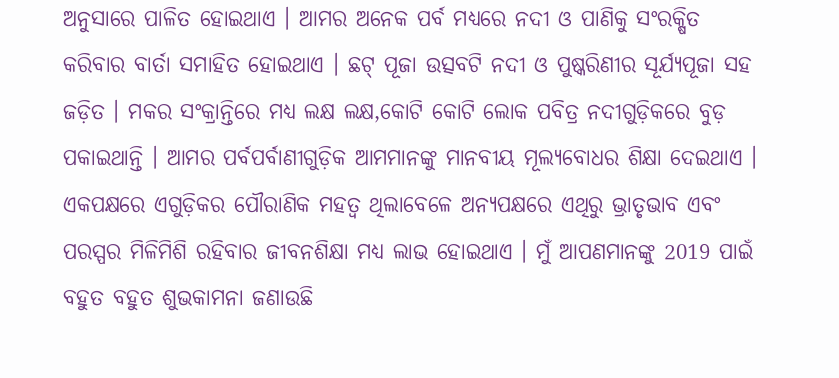ଅନୁସାରେ ପାଳିତ ହୋଇଥାଏ । ଆମର ଅନେକ ପର୍ବ ମଧ୍ୟରେ ନଦୀ ଓ ପାଣିକୁ ସଂରକ୍ଷିତ କରିବାର ବାର୍ତା ସମାହିତ ହୋଇଥାଏ । ଛଟ୍ ପୂଜା ଉତ୍ସବଟି ନଦୀ ଓ ପୁଷ୍କରିଣୀର ସୂର୍ଯ୍ୟପୂଜା ସହ ଜଡ଼ିତ । ମକର ସଂକ୍ରାନ୍ତିରେ ମଧ୍ୟ ଲକ୍ଷ ଲକ୍ଷ,କୋଟି କୋଟି ଲୋକ ପବିତ୍ର ନଦୀଗୁଡ଼ିକରେ ବୁଡ଼ ପକାଇଥାନ୍ତି । ଆମର ପର୍ବପର୍ବାଣୀଗୁଡ଼ିକ ଆମମାନଙ୍କୁ ମାନବୀୟ ମୂଲ୍ୟବୋଧର ଶିକ୍ଷା ଦେଇଥାଏ । ଏକପକ୍ଷରେ ଏଗୁଡ଼ିକର ପୌରାଣିକ ମହତ୍ୱ ଥିଲାବେଳେ ଅନ୍ୟପକ୍ଷରେ ଏଥିରୁ ଭ୍ରାତୃଭାବ ଏବଂ ପରସ୍ପର ମିଳିମିଶି ରହିବାର ଜୀବନଶିକ୍ଷା ମଧ୍ୟ ଲାଭ ହୋଇଥାଏ । ମୁଁ ଆପଣମାନଙ୍କୁ 2019 ପାଇଁ ବହୁତ ବହୁତ ଶୁଭକାମନା ଜଣାଉଛି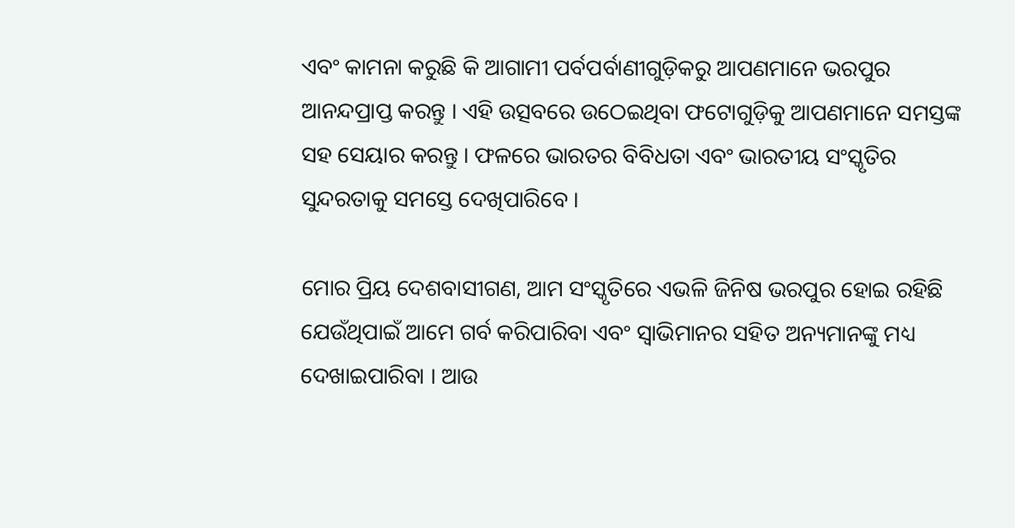ଏବଂ କାମନା କରୁଛି କି ଆଗାମୀ ପର୍ବପର୍ବାଣୀଗୁଡ଼ିକରୁ ଆପଣମାନେ ଭରପୁର ଆନନ୍ଦପ୍ରାପ୍ତ କରନ୍ତୁ । ଏହି ଉତ୍ସବରେ ଉଠେଇଥିବା ଫଟୋଗୁଡ଼ିକୁ ଆପଣମାନେ ସମସ୍ତଙ୍କ ସହ ସେୟାର କରନ୍ତୁ । ଫଳରେ ଭାରତର ବିବିଧତା ଏବଂ ଭାରତୀୟ ସଂସ୍କୃତିର ସୁନ୍ଦରତାକୁ ସମସ୍ତେ ଦେଖିପାରିବେ ।

ମୋର ପ୍ରିୟ ଦେଶବାସୀଗଣ, ଆମ ସଂସ୍କୃତିରେ ଏଭଳି ଜିନିଷ ଭରପୁର ହୋଇ ରହିଛି ଯେଉଁଥିପାଇଁ ଆମେ ଗର୍ବ କରିପାରିବା ଏବଂ ସ୍ୱାଭିମାନର ସହିତ ଅନ୍ୟମାନଙ୍କୁ ମଧ୍ୟ ଦେଖାଇପାରିବା । ଆଉ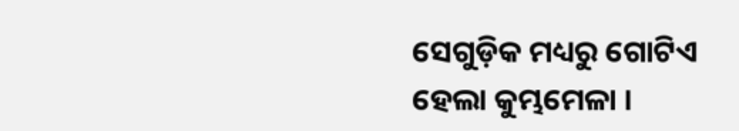ସେଗୁଡ଼ିକ ମଧ୍ୟରୁ ଗୋଟିଏ ହେଲା କୁମ୍ଭମେଳା ।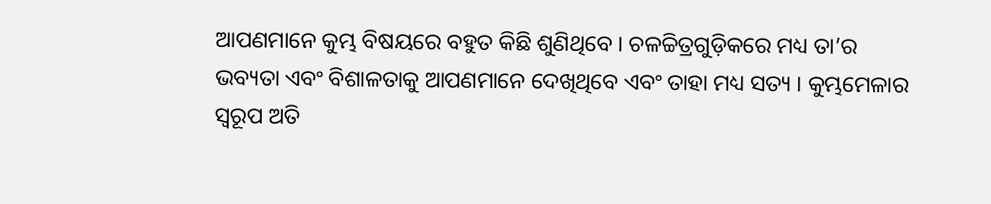ଆପଣମାନେ କୁମ୍ଭ ବିଷୟରେ ବହୁତ କିଛି ଶୁଣିଥିବେ । ଚଳଚ୍ଚିତ୍ରଗୁଡ଼ିକରେ ମଧ୍ୟ ତା’ର ଭବ୍ୟତା ଏବଂ ବିଶାଳତାକୁ ଆପଣମାନେ ଦେଖିଥିବେ ଏବଂ ତାହା ମଧ୍ୟ ସତ୍ୟ । କୁମ୍ଭମେଳାର ସ୍ୱରୂପ ଅତି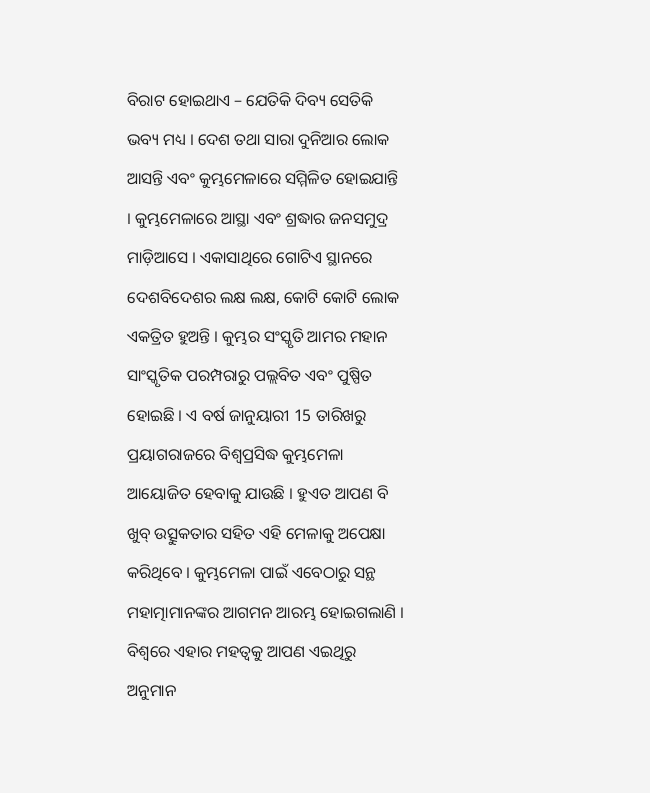ବିରାଟ ହୋଇଥାଏ – ଯେତିକି ଦିବ୍ୟ ସେତିକି ଭବ୍ୟ ମଧ୍ୟ । ଦେଶ ତଥା ସାରା ଦୁନିଆର ଲୋକ ଆସନ୍ତି ଏବଂ କୁମ୍ଭମେଳାରେ ସମ୍ମିଳିତ ହୋଇଯାନ୍ତି । କୁମ୍ଭମେଳାରେ ଆସ୍ଥା ଏବଂ ଶ୍ରଦ୍ଧାର ଜନସମୁଦ୍ର ମାଡ଼ିଆସେ । ଏକାସାଥିରେ ଗୋଟିଏ ସ୍ଥାନରେ ଦେଶବିଦେଶର ଲକ୍ଷ ଲକ୍ଷ, କୋଟି କୋଟି ଲୋକ ଏକତ୍ରିତ ହୁଅନ୍ତି । କୁମ୍ଭର ସଂସ୍କୃତି ଆମର ମହାନ ସାଂସ୍କୃତିକ ପରମ୍ପରାରୁ ପଲ୍ଲବିତ ଏବଂ ପୁଷ୍ପିତ ହୋଇଛି । ଏ ବର୍ଷ ଜାନୁୟାରୀ 15 ତାରିଖରୁ ପ୍ରୟାଗରାଜରେ ବିଶ୍ୱପ୍ରସିଦ୍ଧ କୁମ୍ଭମେଳା ଆୟୋଜିତ ହେବାକୁ ଯାଉଛି । ହୁଏତ ଆପଣ ବି ଖୁବ୍ ଉତ୍ସୁକତାର ସହିତ ଏହି ମେଳାକୁ ଅପେକ୍ଷା କରିଥିବେ । କୁମ୍ଭମେଳା ପାଇଁ ଏବେଠାରୁ ସନ୍ଥ ମହାତ୍ମାମାନଙ୍କର ଆଗମନ ଆରମ୍ଭ ହୋଇଗଲାଣି । ବିଶ୍ୱରେ ଏହାର ମହତ୍ୱକୁ ଆପଣ ଏଇଥିରୁ ଅନୁମାନ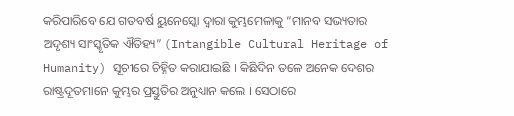କରିପାରିବେ ଯେ ଗତବର୍ଷ ୟୁନେସ୍କୋ ଦ୍ୱାରା କୁମ୍ଭମେଳାକୁ “ମାନବ ସଭ୍ୟତାର ଅଦୃଶ୍ୟ ସାଂସ୍କୃତିକ ଐତିହ୍ୟ” (Intangible Cultural Heritage of Humanity) ସୂଚୀରେ ଚିହ୍ନିତ କରାଯାଇଛି । କିଛିଦିନ ତଳେ ଅନେକ ଦେଶର ରାଷ୍ଟ୍ରଦୂତମାନେ କୁମ୍ଭର ପ୍ରସ୍ତୁତିର ଅନୁଧ୍ୟାନ କଲେ । ସେଠାରେ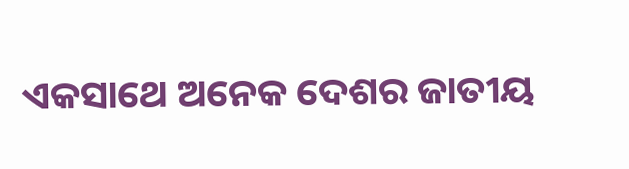ଏକସାଥେ ଅନେକ ଦେଶର ଜାତୀୟ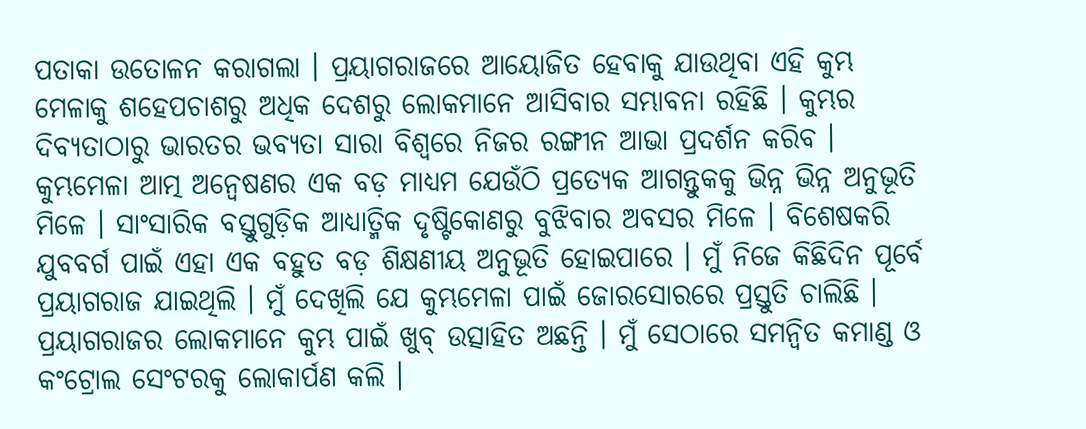ପତାକା ଉତୋଳନ କରାଗଲା । ପ୍ରୟାଗରାଜରେ ଆୟୋଜିତ ହେବାକୁ ଯାଉଥିବା ଏହି କୁମ୍ଭ ମେଳାକୁ ଶହେପଚାଶରୁ ଅଧିକ ଦେଶରୁ ଲୋକମାନେ ଆସିବାର ସମ୍ଭାବନା ରହିଛି । କୁମ୍ଭର ଦିବ୍ୟତାଠାରୁ ଭାରତର ଭବ୍ୟତା ସାରା ବିଶ୍ୱରେ ନିଜର ରଙ୍ଗୀନ ଆଭା ପ୍ରଦର୍ଶନ କରିବ । କୁମ୍ଭମେଳା ଆତ୍ମ ଅନ୍ୱେଷଣର ଏକ ବଡ଼ ମାଧ୍ୟମ ଯେଉଁଠି ପ୍ରତ୍ୟେକ ଆଗନ୍ତୁକକୁ ଭିନ୍ନ ଭିନ୍ନ ଅନୁଭୂତି ମିଳେ । ସାଂସାରିକ ବସ୍ତୁଗୁଡ଼ିକ ଆଧ୍ୟାତ୍ମିକ ଦୃଷ୍ଟିକୋଣରୁ ବୁଝିବାର ଅବସର ମିଳେ । ବିଶେଷକରି ଯୁବବର୍ଗ ପାଇଁ ଏହା ଏକ ବହୁତ ବଡ଼ ଶିକ୍ଷଣୀୟ ଅନୁଭୂତି ହୋଇପାରେ । ମୁଁ ନିଜେ କିଛିଦିନ ପୂର୍ବେ ପ୍ରୟାଗରାଜ ଯାଇଥିଲି । ମୁଁ ଦେଖିଲି ଯେ କୁମ୍ଭମେଳା ପାଇଁ ଜୋରସୋରରେ ପ୍ରସ୍ତୁତି ଚାଲିଛି । ପ୍ରୟାଗରାଜର ଲୋକମାନେ କୁମ୍ଭ ପାଇଁ ଖୁବ୍ ଉତ୍ସାହିତ ଅଛନ୍ତି । ମୁଁ ସେଠାରେ ସମନ୍ୱିତ କମାଣ୍ଡ ଓ କଂଟ୍ରୋଲ ସେଂଟରକୁ ଲୋକାର୍ପଣ କଲି ।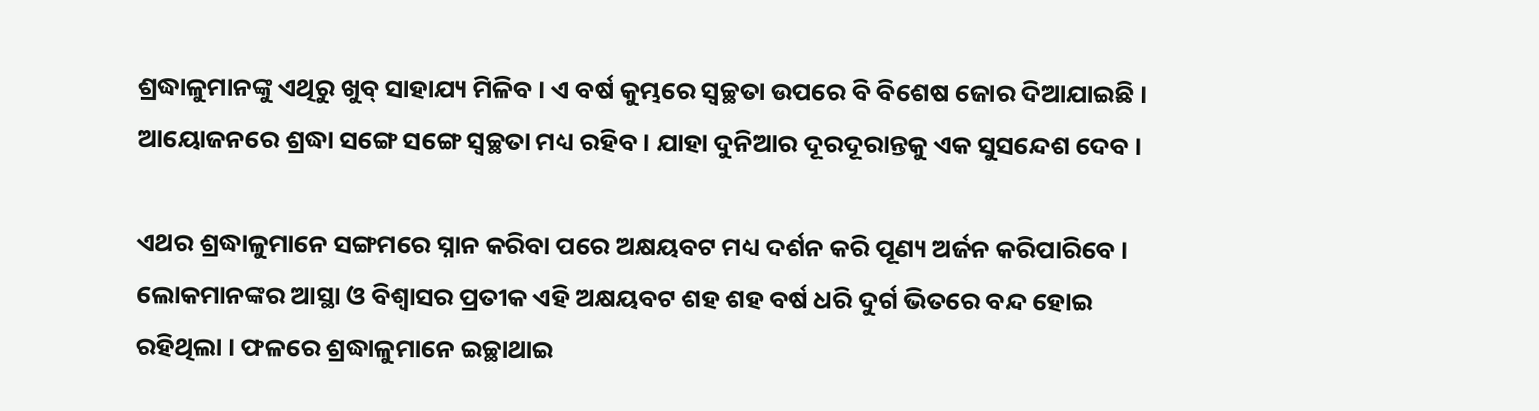ଶ୍ରଦ୍ଧାଳୁମାନଙ୍କୁ ଏଥିରୁ ଖୁବ୍ ସାହାଯ୍ୟ ମିଳିବ । ଏ ବର୍ଷ କୁମ୍ଭରେ ସ୍ୱଚ୍ଛତା ଉପରେ ବି ବିଶେଷ ଜୋର ଦିଆଯାଇଛି । ଆୟୋଜନରେ ଶ୍ରଦ୍ଧା ସଙ୍ଗେ ସଙ୍ଗେ ସ୍ୱଚ୍ଛତା ମଧ୍ୟ ରହିବ । ଯାହା ଦୁନିଆର ଦୂରଦୂରାନ୍ତକୁ ଏକ ସୁସନ୍ଦେଶ ଦେବ ।

ଏଥର ଶ୍ରଦ୍ଧାଳୁମାନେ ସଙ୍ଗମରେ ସ୍ନାନ କରିବା ପରେ ଅକ୍ଷୟବଟ ମଧ୍ୟ ଦର୍ଶନ କରି ପୂଣ୍ୟ ଅର୍ଜନ କରିପାରିବେ । ଲୋକମାନଙ୍କର ଆସ୍ଥା ଓ ବିଶ୍ୱାସର ପ୍ରତୀକ ଏହି ଅକ୍ଷୟବଟ ଶହ ଶହ ବର୍ଷ ଧରି ଦୁର୍ଗ ଭିତରେ ବନ୍ଦ ହୋଇ ରହିଥିଲା । ଫଳରେ ଶ୍ରଦ୍ଧାଳୁମାନେ ଇଚ୍ଛାଥାଇ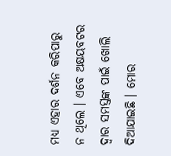ମଧ୍ୟ ଏହାର ଦର୍ଶନ କରିପାରୁ ନ ଥିଲେ । ଏବେ ଅକ୍ଷୟବଟର ଦ୍ୱାର ସମସ୍ତଙ୍କ ପାଇଁ ଖୋଲି ଦିଆଯାଇଛି । ମୋର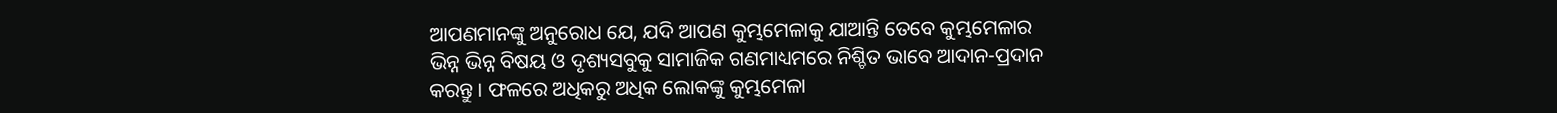ଆପଣମାନଙ୍କୁ ଅନୁରୋଧ ଯେ, ଯଦି ଆପଣ କୁମ୍ଭମେଳାକୁ ଯାଆନ୍ତି ତେବେ କୁମ୍ଭମେଳାର ଭିନ୍ନ ଭିନ୍ନ ବିଷୟ ଓ ଦୃଶ୍ୟସବୁକୁ ସାମାଜିକ ଗଣମାଧ୍ୟମରେ ନିଶ୍ଚିତ ଭାବେ ଆଦାନ-ପ୍ରଦାନ କରନ୍ତୁ । ଫଳରେ ଅଧିକରୁ ଅଧିକ ଲୋକଙ୍କୁ କୁମ୍ଭମେଳା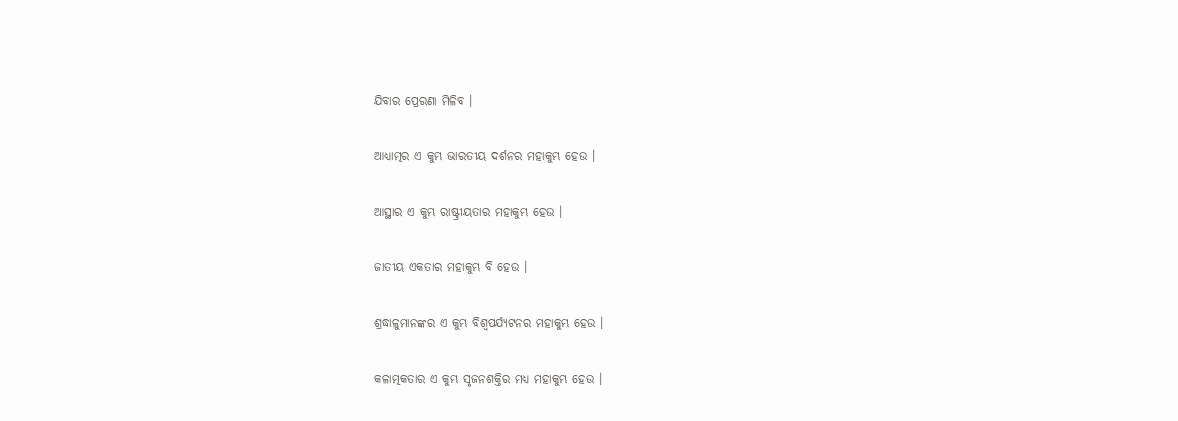ଯିବାର ପ୍ରେରଣା ମିଳିବ ।

ଆଧ୍ୟାତ୍ମର ଏ କୁମ୍ଭ ଭାରତୀୟ ଦର୍ଶନର ମହାକୁମ୍ଭ ହେଉ ।

ଆସ୍ଥାର ଏ କୁମ୍ଭ ରାଷ୍ଟ୍ରୀୟତାର ମହାକୁମ୍ଭ ହେଉ ।

ଜାତୀୟ ଏକତାର ମହାକୁମ୍ଭ ବି ହେଉ ।

ଶ୍ରଦ୍ଧାଳୁମାନଙ୍କର ଏ କୁମ୍ଭ ବିଶ୍ୱପର୍ଯ୍ୟଟନର ମହାକୁମ୍ଭ ହେଉ ।

କଳାତ୍ମକତାର ଏ କୁମ୍ଭ ସୃଜନଶକ୍ତିର ମଧ୍ୟ ମହାକୁମ୍ଭ ହେଉ ।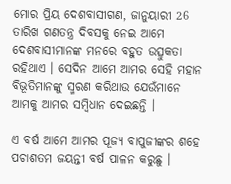ମୋର ପ୍ରିୟ ଦେଶବାସୀଗଣ, ଜାନୁୟାରୀ 26 ତାରିଖ ଗଣତନ୍ତ୍ର ଦିବସକୁ ନେଇ ଆମେ ଦେଶବାସୀମାନଙ୍କ ମନରେ ବହୁତ ଉତ୍ସୁକତା ରହିଥାଏ । ସେଦିନ ଆମେ ଆମର ସେହି ମହାନ ବିଭୂତିମାନଙ୍କୁ ସ୍ମରଣ କରିଥାଉ ଯେଉଁମାନେ ଆମକୁ ଆମର ସମ୍ବିଧାନ ଦେଇଛନ୍ତି ।

ଏ ବର୍ଷ ଆମେ ଆମର ପୂଜ୍ୟ ବାପୁଜୀଙ୍କର ଶହେ ପଚାଶତମ ଜୟନ୍ତୀ ବର୍ଷ ପାଳନ କରୁଛୁ ।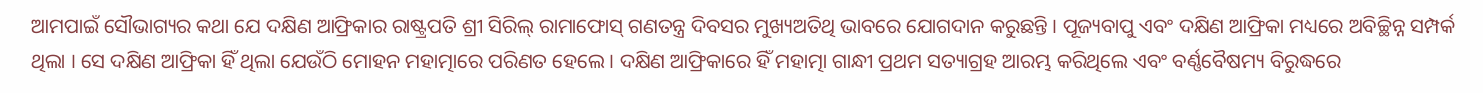ଆମପାଇଁ ସୌଭାଗ୍ୟର କଥା ଯେ ଦକ୍ଷିଣ ଆଫ୍ରିକାର ରାଷ୍ଟ୍ରପତି ଶ୍ରୀ ସିରିଲ୍ ରାମାଫୋସ୍ ଗଣତନ୍ତ୍ର ଦିବସର ମୁଖ୍ୟଅତିଥି ଭାବରେ ଯୋଗଦାନ କରୁଛନ୍ତି । ପୂଜ୍ୟବାପୁ ଏବଂ ଦକ୍ଷିଣ ଆଫ୍ରିକା ମଧ୍ୟରେ ଅବିଚ୍ଛିନ୍ନ ସମ୍ପର୍କ ଥିଲା । ସେ ଦକ୍ଷିଣ ଆଫ୍ରିକା ହିଁ ଥିଲା ଯେଉଁଠି ମୋହନ ମହାତ୍ମାରେ ପରିଣତ ହେଲେ । ଦକ୍ଷିଣ ଆଫ୍ରିକାରେ ହିଁ ମହାତ୍ମା ଗାନ୍ଧୀ ପ୍ରଥମ ସତ୍ୟାଗ୍ରହ ଆରମ୍ଭ କରିଥିଲେ ଏବଂ ବର୍ଣ୍ଣବୈଷମ୍ୟ ବିରୁଦ୍ଧରେ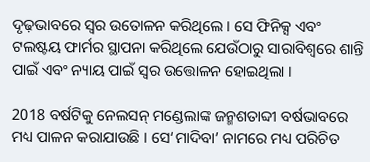ଦୃଢ଼ଭାବରେ ସ୍ୱର ଉତୋଳନ କରିଥିଲେ । ସେ ଫିନିକ୍ସ ଏବଂ ଟଲଷ୍ଟୟ ଫାର୍ମର ସ୍ଥାପନା କରିଥିଲେ ଯେଉଁଠାରୁ ସାରାବିଶ୍ୱରେ ଶାନ୍ତି ପାଇଁ ଏବଂ ନ୍ୟାୟ ପାଇଁ ସ୍ୱର ଉତ୍ତୋଳନ ହୋଇଥିଲା ।

2018 ବର୍ଷଟିକୁ ନେଲସନ୍ ମଣ୍ଡେଲାଙ୍କ ଜନ୍ମଶତାବ୍ଦୀ ବର୍ଷଭାବରେ ମଧ୍ୟ ପାଳନ କରାଯାଉଛି । ସେ‘ମାଦିବା’ ନାମରେ ମଧ୍ୟ ପରିଚିତ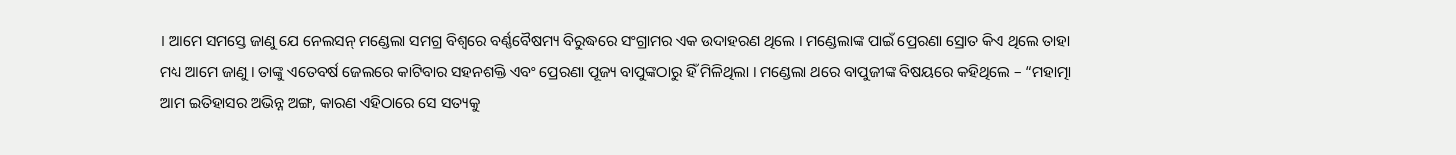। ଆମେ ସମସ୍ତେ ଜାଣୁ ଯେ ନେଲସନ୍ ମଣ୍ଡେଲା ସମଗ୍ର ବିଶ୍ୱରେ ବର୍ଣ୍ଣବୈଷମ୍ୟ ବିରୁଦ୍ଧରେ ସଂଗ୍ରାମର ଏକ ଉଦାହରଣ ଥିଲେ । ମଣ୍ଡେଲାଙ୍କ ପାଇଁ ପ୍ରେରଣା ସ୍ରୋତ କିଏ ଥିଲେ ତାହା ମଧ୍ୟ ଆମେ ଜାଣୁ । ତାଙ୍କୁ ଏତେବର୍ଷ ଜେଲରେ କାଟିବାର ସହନଶକ୍ତି ଏବଂ ପ୍ରେରଣା ପୂଜ୍ୟ ବାପୁଙ୍କଠାରୁ ହିଁ ମିଳିଥିଲା । ମଣ୍ଡେଲା ଥରେ ବାପୁଜୀଙ୍କ ବିଷୟରେ କହିଥିଲେ – “ମହାତ୍ମା ଆମ ଇତିହାସର ଅଭିନ୍ନ ଅଙ୍ଗ, କାରଣ ଏହିଠାରେ ସେ ସତ୍ୟକୁ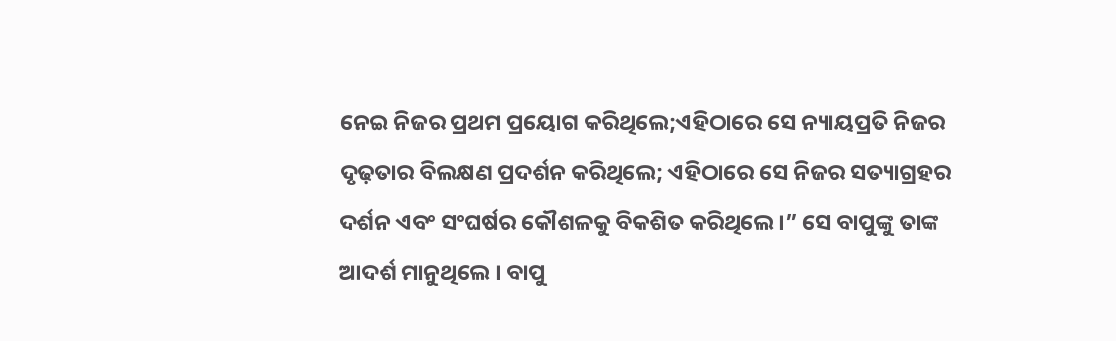ନେଇ ନିଜର ପ୍ରଥମ ପ୍ରୟୋଗ କରିଥିଲେ;ଏହିଠାରେ ସେ ନ୍ୟାୟପ୍ରତି ନିଜର ଦୃଢ଼ତାର ବିଲକ୍ଷଣ ପ୍ରଦର୍ଶନ କରିଥିଲେ; ଏହିଠାରେ ସେ ନିଜର ସତ୍ୟାଗ୍ରହର ଦର୍ଶନ ଏବଂ ସଂଘର୍ଷର କୌଶଳକୁ ବିକଶିତ କରିଥିଲେ ।” ସେ ବାପୁଙ୍କୁ ତାଙ୍କ ଆଦର୍ଶ ମାନୁଥିଲେ । ବାପୁ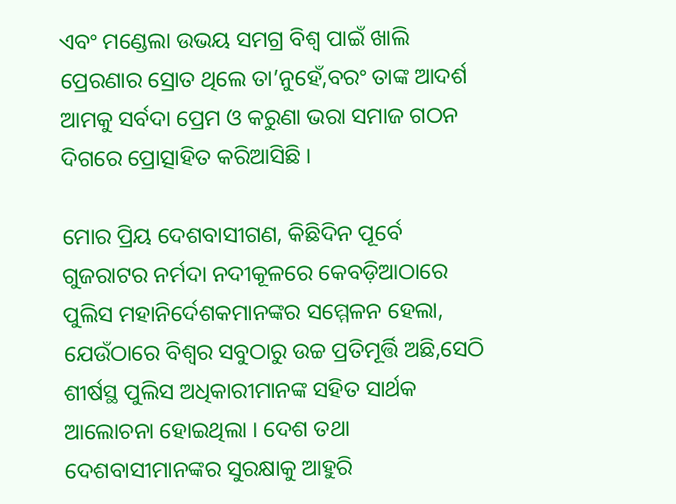ଏବଂ ମଣ୍ଡେଲା ଉଭୟ ସମଗ୍ର ବିଶ୍ୱ ପାଇଁ ଖାଲି ପ୍ରେରଣାର ସ୍ରୋତ ଥିଲେ ତା’ନୁହେଁ,ବରଂ ତାଙ୍କ ଆଦର୍ଶ ଆମକୁ ସର୍ବଦା ପ୍ରେମ ଓ କରୁଣା ଭରା ସମାଜ ଗଠନ ଦିଗରେ ପ୍ରୋତ୍ସାହିତ କରିଆସିଛି ।

ମୋର ପ୍ରିୟ ଦେଶବାସୀଗଣ, କିଛିଦିନ ପୂର୍ବେ ଗୁଜରାଟର ନର୍ମଦା ନଦୀକୂଳରେ କେବଡ଼ିଆଠାରେ ପୁଲିସ ମହାନିର୍ଦେଶକମାନଙ୍କର ସମ୍ମେଳନ ହେଲା, ଯେଉଁଠାରେ ବିଶ୍ୱର ସବୁଠାରୁ ଉଚ୍ଚ ପ୍ରତିମୂର୍ତ୍ତି ଅଛି,ସେଠି ଶୀର୍ଷସ୍ଥ ପୁଲିସ ଅଧିକାରୀମାନଙ୍କ ସହିତ ସାର୍ଥକ ଆଲୋଚନା ହୋଇଥିଲା । ଦେଶ ତଥା ଦେଶବାସୀମାନଙ୍କର ସୁରକ୍ଷାକୁ ଆହୁରି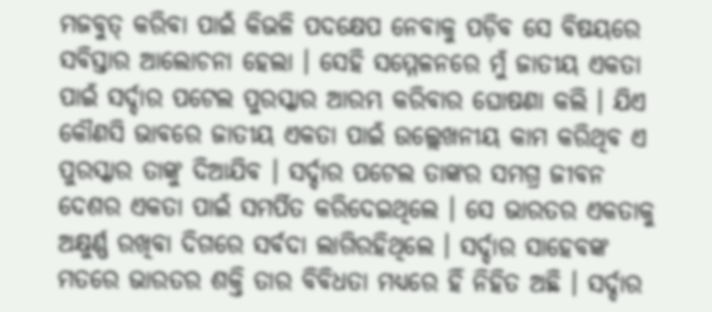ମଜବୁତ୍ କରିବା ପାଇଁ କିଭଳି ପଦକ୍ଷେପ ନେବାକୁ ପଡ଼ିବ ସେ ବିଷୟରେ ସବିସ୍ତାର ଆଲୋଚନା ହେଲା । ସେହି ସମ୍ମେଳନରେ ମୁଁ ଜାତୀୟ ଏକତା ପାଇଁ ସର୍ଦ୍ଦାର ପଟେଲ ପୁରସ୍କାର ଆରମ୍ଭ କରିବାର ଘୋଷଣା କଲି । ଯିଏ କୌଣସି ଭାବରେ ଜାତୀୟ ଏକତା ପାଇଁ ଉଲ୍ଲେଖନୀୟ କାମ କରିଥିବ ଏ ପୁରସ୍କାର ତାଙ୍କୁ ଦିଆଯିବ । ସର୍ଦ୍ଦାର ପଟେଲ ତାଙ୍କର ସମଗ୍ର ଜୀବନ ଦେଶର ଏକତା ପାଇଁ ସମର୍ପିତ କରିଦେଇଥିଲେ । ସେ ଭାରତର ଏକତାକୁ ଅକ୍ଷୁର୍ଣ୍ଣ ରଖିବା ଦିଗରେ ସର୍ବଦା ଲାଗିରହିଥିଲେ । ସର୍ଦ୍ଦାର ସାହେବଙ୍କ ମତରେ ଭାରତର ଶକ୍ତି ତାର ବିବିଧତା ମଧ୍ୟରେ ହିଁ ନିହିତ ଅଛି । ସର୍ଦ୍ଦାର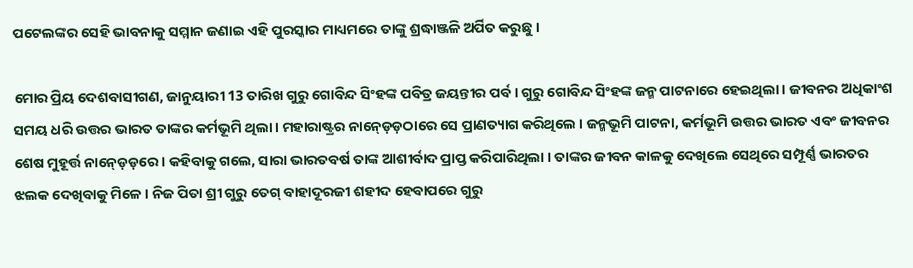ପଟେଲଙ୍କର ସେହି ଭାବନାକୁ ସମ୍ମାନ ଜଣାଇ ଏହି ପୁରସ୍କାର ମାଧ୍ୟମରେ ତାଙ୍କୁ ଶ୍ରଦ୍ଧାଞ୍ଜଳି ଅର୍ପିତ କରୁଛୁ ।

ମୋର ପ୍ରିୟ ଦେଶବାସୀଗଣ, ଜାନୁୟାରୀ 13 ତାରିଖ ଗୁରୁ ଗୋବିନ୍ଦ ସିଂହଙ୍କ ପବିତ୍ର ଜୟନ୍ତୀର ପର୍ବ । ଗୁରୁ ଗୋବିନ୍ଦ ସିଂହଙ୍କ ଜନ୍ମ ପାଟନାରେ ହେଇଥିଲା । ଜୀବନର ଅଧିକାଂଶ ସମୟ ଧରି ଉତ୍ତର ଭାରତ ତାଙ୍କର କର୍ମଭୂମି ଥିଲା । ମହାରାଷ୍ଟ୍ରର ନାନ୍ଡ଼େଡ଼ଠାରେ ସେ ପ୍ରାଣତ୍ୟାଗ କରିଥିଲେ । ଜନ୍ମଭୂମି ପାଟନା, କର୍ମଭୂମି ଉତ୍ତର ଭାରତ ଏବଂ ଜୀବନର ଶେଷ ମୁହୂର୍ତ୍ତ ନାନ୍ଡ଼େଡ଼ରେ । କହିବାକୁ ଗଲେ, ସାରା ଭାରତବର୍ଷ ତାଙ୍କ ଆଶୀର୍ବାଦ ପ୍ରାପ୍ତ କରିପାରିଥିଲା । ତାଙ୍କର ଜୀବନ କାଳକୁ ଦେଖିଲେ ସେଥିରେ ସମ୍ପୂର୍ଣ୍ଣ ଭାରତର ଝଲକ ଦେଖିବାକୁ ମିଳେ । ନିଜ ପିତା ଶ୍ରୀ ଗୁରୁ ତେଗ୍ ବାହାଦୂରଜୀ ଶହୀଦ ହେବାପରେ ଗୁରୁ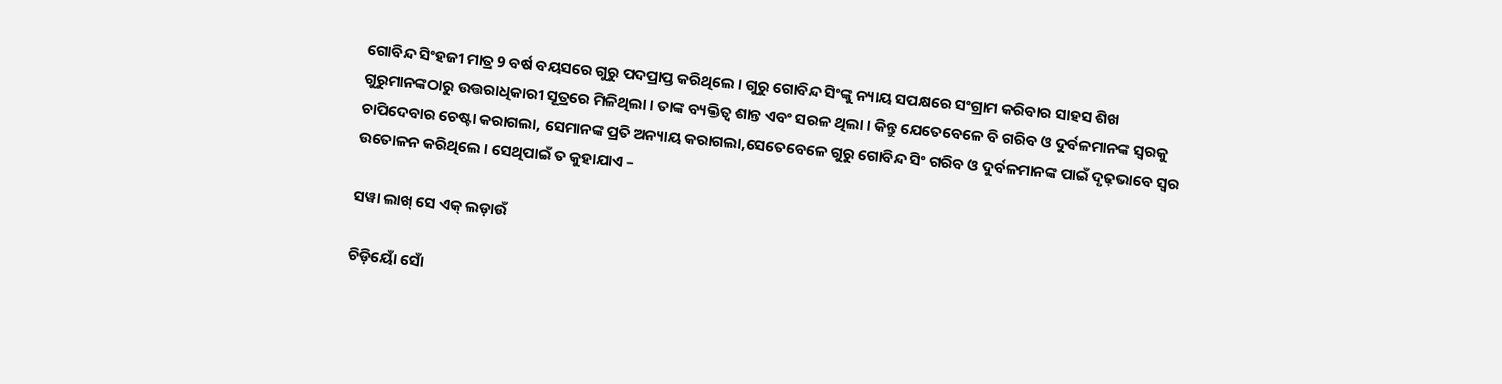ଗୋବିନ୍ଦ ସିଂହଜୀ ମାତ୍ର 9 ବର୍ଷ ବୟସରେ ଗୁରୁ ପଦପ୍ରାପ୍ତ କରିଥିଲେ । ଗୁରୁ ଗୋବିନ୍ଦ ସିଂଙ୍କୁ ନ୍ୟାୟ ସପକ୍ଷରେ ସଂଗ୍ରାମ କରିବାର ସାହସ ଶିଖ ଗୁରୁମାନଙ୍କଠାରୁ ଉତ୍ତରାଧିକାରୀ ସୂତ୍ରରେ ମିଳିଥିଲା । ତାଙ୍କ ବ୍ୟକ୍ତିତ୍ୱ ଶାନ୍ତ ଏବଂ ସରଳ ଥିଲା । କିନ୍ତୁ ଯେତେବେଳେ ବି ଗରିବ ଓ ଦୁର୍ବଳମାନଙ୍କ ସ୍ୱରକୁ ଚାପିଦେବାର ଚେଷ୍ଟା କରାଗଲା, ସେମାନଙ୍କ ପ୍ରତି ଅନ୍ୟାୟ କରାଗଲା,ସେତେବେଳେ ଗୁରୁ ଗୋବିନ୍ଦ ସିଂ ଗରିବ ଓ ଦୁର୍ବଳମାନଙ୍କ ପାଇଁ ଦୃଢ଼ଭାବେ ସ୍ୱର ଉତୋଳନ କରିଥିଲେ । ସେଥିପାଇଁ ତ କୁହାଯାଏ –

ସୱା ଲାଖ୍ ସେ ଏକ୍ ଲଡ଼ାଉଁ

ଚିଡ଼ିୟୋଁ ସୋଁ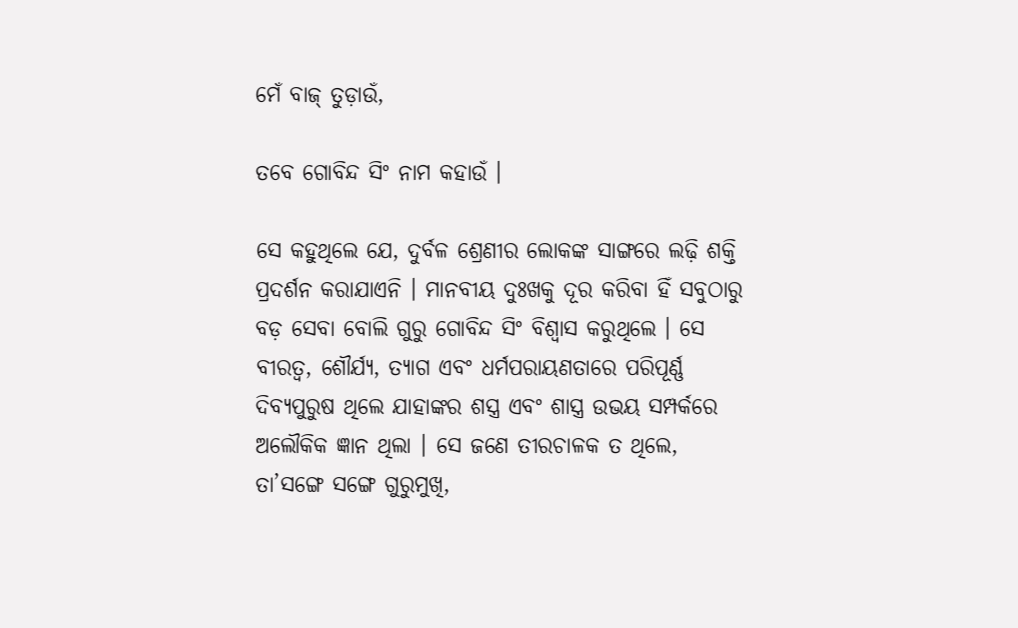ମେଁ ବାଜ୍ ତୁଡ଼ାଉଁ,

ତବେ ଗୋବିନ୍ଦ ସିଂ ନାମ କହାଉଁ ।

ସେ କହୁଥିଲେ ଯେ, ଦୁର୍ବଳ ଶ୍ରେଣୀର ଲୋକଙ୍କ ସାଙ୍ଗରେ ଲଢ଼ି ଶକ୍ତି ପ୍ରଦର୍ଶନ କରାଯାଏନି । ମାନବୀୟ ଦୁଃଖକୁ ଦୂର କରିବା ହିଁ ସବୁଠାରୁ ବଡ଼ ସେବା ବୋଲି ଗୁରୁ ଗୋବିନ୍ଦ ସିଂ ବିଶ୍ୱାସ କରୁଥିଲେ । ସେ ବୀରତ୍ୱ, ଶୌର୍ଯ୍ୟ, ତ୍ୟାଗ ଏବଂ ଧର୍ମପରାୟଣତାରେ ପରିପୂର୍ଣ୍ଣ ଦିବ୍ୟପୁରୁଷ ଥିଲେ ଯାହାଙ୍କର ଶସ୍ତ୍ର ଏବଂ ଶାସ୍ତ୍ର ଉଭୟ ସମ୍ପର୍କରେ ଅଲୌକିକ ଜ୍ଞାନ ଥିଲା । ସେ ଜଣେ ତୀରଚାଳକ ତ ଥିଲେ, ତା’ସଙ୍ଗେ ସଙ୍ଗେ ଗୁରୁମୁଖି,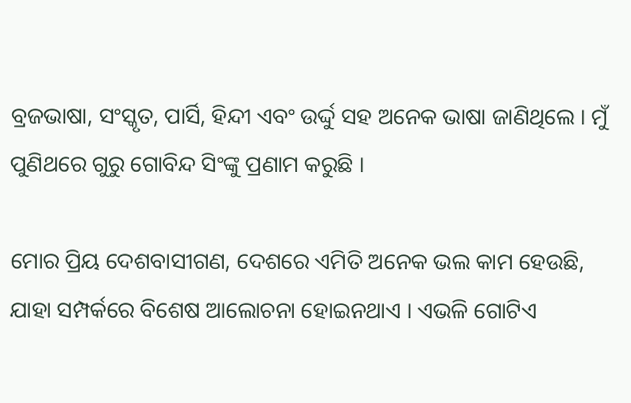ବ୍ରଜଭାଷା, ସଂସ୍କୃତ, ପାର୍ସି, ହିନ୍ଦୀ ଏବଂ ଉର୍ଦ୍ଦୁ ସହ ଅନେକ ଭାଷା ଜାଣିଥିଲେ । ମୁଁ ପୁଣିଥରେ ଗୁରୁ ଗୋବିନ୍ଦ ସିଂଙ୍କୁ ପ୍ରଣାମ କରୁଛି ।

ମୋର ପ୍ରିୟ ଦେଶବାସୀଗଣ, ଦେଶରେ ଏମିତି ଅନେକ ଭଲ କାମ ହେଉଛି, ଯାହା ସମ୍ପର୍କରେ ବିଶେଷ ଆଲୋଚନା ହୋଇନଥାଏ । ଏଭଳି ଗୋଟିଏ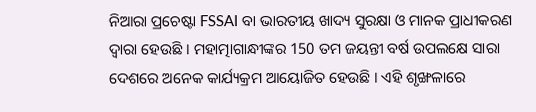ନିଆରା ପ୍ରଚେଷ୍ଟା FSSAI ବା ଭାରତୀୟ ଖାଦ୍ୟ ସୁରକ୍ଷା ଓ ମାନକ ପ୍ରାଧୀକରଣ ଦ୍ୱାରା ହେଉଛି । ମହାତ୍ମାଗାନ୍ଧୀଙ୍କର 150 ତମ ଜୟନ୍ତୀ ବର୍ଷ ଉପଲକ୍ଷେ ସାରା ଦେଶରେ ଅନେକ କାର୍ଯ୍ୟକ୍ରମ ଆୟୋଜିତ ହେଉଛି । ଏହି ଶୃଙ୍ଖଳାରେ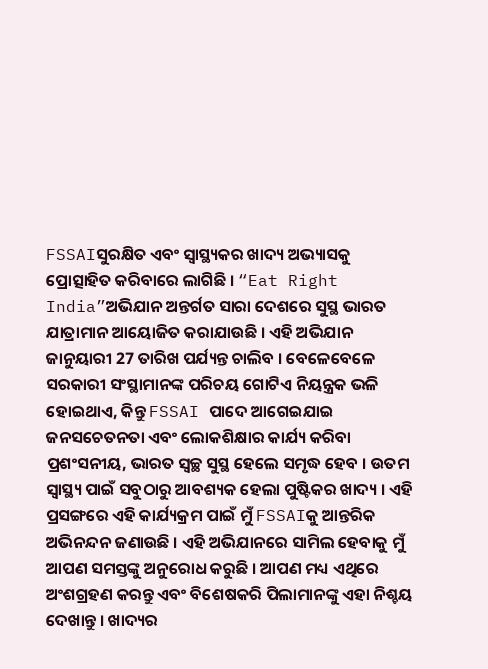FSSAIସୁରକ୍ଷିତ ଏବଂ ସ୍ୱାସ୍ଥ୍ୟକର ଖାଦ୍ୟ ଅଭ୍ୟାସକୁ ପ୍ରୋତ୍ସାହିତ କରିବାରେ ଲାଗିଛି । “Eat Right India”ଅଭିଯାନ ଅନ୍ତର୍ଗତ ସାରା ଦେଶରେ ସୁସ୍ଥ ଭାରତ ଯାତ୍ରାମାନ ଆୟୋଜିତ କରାଯାଉଛି । ଏହି ଅଭିଯାନ ଜାନୁୟାରୀ 27 ତାରିଖ ପର୍ଯ୍ୟନ୍ତ ଚାଲିବ । ବେଳେବେଳେ ସରକାରୀ ସଂସ୍ଥାମାନଙ୍କ ପରିଚୟ ଗୋଟିଏ ନିୟନ୍ତ୍ରକ ଭଳି ହୋଇଥାଏ, କିନ୍ତୁ FSSAI ପାଦେ ଆଗେଇଯାଇ ଜନସଚେତନତା ଏବଂ ଲୋକଶିକ୍ଷାର କାର୍ଯ୍ୟ କରିବା ପ୍ରଶଂସନୀୟ, ଭାରତ ସ୍ୱଚ୍ଛ ସୁସ୍ଥ ହେଲେ ସମୃଦ୍ଧ ହେବ । ଉତମ ସ୍ୱାସ୍ଥ୍ୟ ପାଇଁ ସବୁଠାରୁ ଆବଶ୍ୟକ ହେଲା ପୁଷ୍ଟିକର ଖାଦ୍ୟ । ଏହି ପ୍ରସଙ୍ଗରେ ଏହି କାର୍ଯ୍ୟକ୍ରମ ପାଇଁ ମୁଁ FSSAIକୁ ଆନ୍ତରିକ ଅଭିନନ୍ଦନ ଜଣାଉଛି । ଏହି ଅଭିଯାନରେ ସାମିଲ ହେବାକୁ ମୁଁ ଆପଣ ସମସ୍ତଙ୍କୁ ଅନୁରୋଧ କରୁଛି । ଆପଣ ମଧ୍ୟ ଏଥିରେ ଅଂଶଗ୍ରହଣ କରନ୍ତୁ ଏବଂ ବିଶେଷକରି ପିଲାମାନଙ୍କୁ ଏହା ନିଶ୍ଚୟ ଦେଖାନ୍ତୁ । ଖାଦ୍ୟର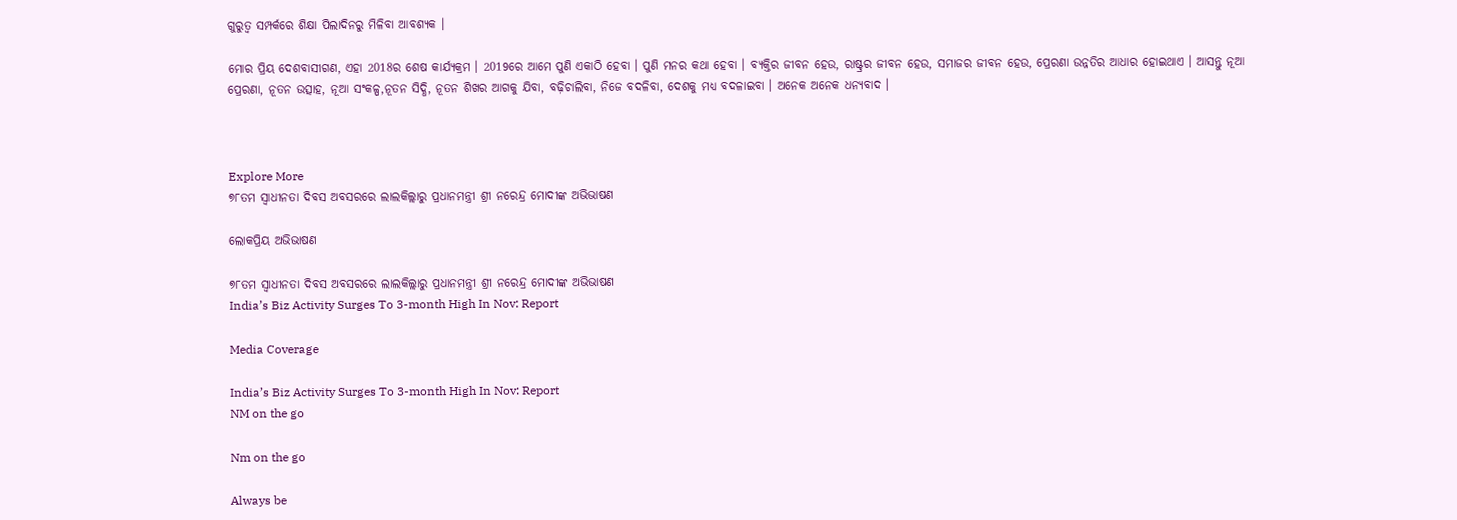ଗୁରୁତ୍ୱ ସମ୍ପର୍କରେ ଶିକ୍ଷା ପିଲାଦିନରୁ ମିଳିବା ଆବଶ୍ୟକ ।

ମୋର ପ୍ରିୟ ଦେଶବାସୀଗଣ, ଏହା 2018ର ଶେଷ କାର୍ଯ୍ୟକ୍ରମ । 2019ରେ ଆମେ ପୁଣି ଏକାଠି ହେବା । ପୁଣି ମନର କଥା ହେବା । ବ୍ୟକ୍ତିର ଜୀବନ ହେଉ, ରାଷ୍ଟ୍ରର ଜୀବନ ହେଉ, ସମାଜର ଜୀବନ ହେଉ, ପ୍ରେରଣା ଉନ୍ନତିର ଆଧାର ହୋଇଥାଏ । ଆସନ୍ତୁ ନୂଆ ପ୍ରେରଣା, ନୂତନ ଉତ୍ସାହ, ନୂଆ ସଂକଳ୍ପ,ନୂତନ ସିଦ୍ଧି, ନୂତନ ଶିଖର ଆଗକୁ ଯିବା, ବଢ଼ିଚାଲିବା, ନିଜେ ବଦଳିବା, ଦେଶକୁ ମଧ୍ୟ ବଦଳାଇବା । ଅନେକ ଅନେକ ଧନ୍ୟବାଦ ।



Explore More
୭୮ତମ ସ୍ୱାଧୀନତା ଦିବସ ଅବସରରେ ଲାଲକିଲ୍ଲାରୁ ପ୍ରଧାନମନ୍ତ୍ରୀ ଶ୍ରୀ ନରେନ୍ଦ୍ର ମୋଦୀଙ୍କ ଅଭିଭାଷଣ

ଲୋକପ୍ରିୟ ଅଭିଭାଷଣ

୭୮ତମ ସ୍ୱାଧୀନତା ଦିବସ ଅବସରରେ ଲାଲକିଲ୍ଲାରୁ ପ୍ରଧାନମନ୍ତ୍ରୀ ଶ୍ରୀ ନରେନ୍ଦ୍ର ମୋଦୀଙ୍କ ଅଭିଭାଷଣ
India’s Biz Activity Surges To 3-month High In Nov: Report

Media Coverage

India’s Biz Activity Surges To 3-month High In Nov: Report
NM on the go

Nm on the go

Always be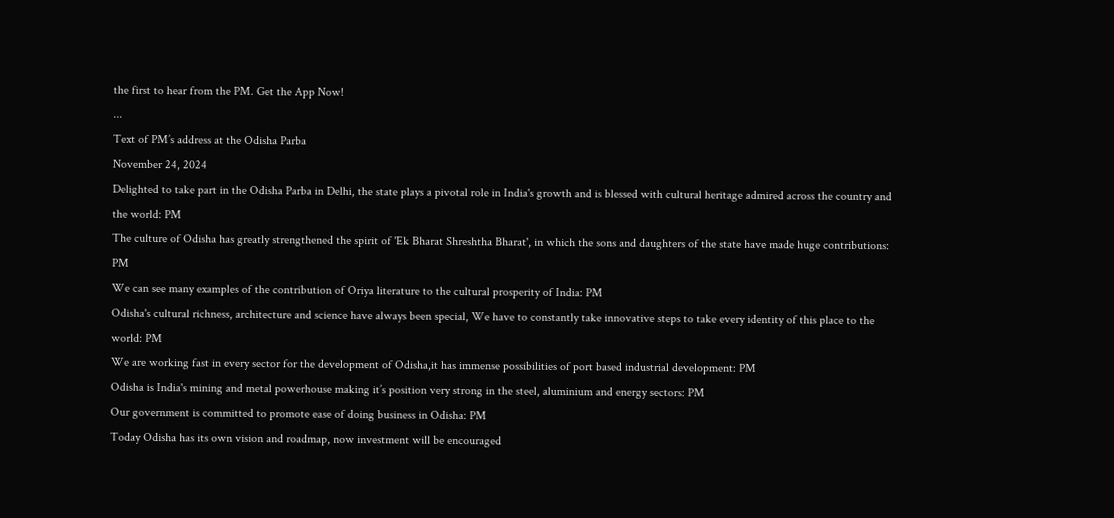the first to hear from the PM. Get the App Now!
...
Text of PM’s address at the Odisha Parba
November 24, 2024
Delighted to take part in the Odisha Parba in Delhi, the state plays a pivotal role in India's growth and is blessed with cultural heritage admired across the country and the world: PM
The culture of Odisha has greatly strengthened the spirit of 'Ek Bharat Shreshtha Bharat', in which the sons and daughters of the state have made huge contributions: PM
We can see many examples of the contribution of Oriya literature to the cultural prosperity of India: PM
Odisha's cultural richness, architecture and science have always been special, We have to constantly take innovative steps to take every identity of this place to the world: PM
We are working fast in every sector for the development of Odisha,it has immense possibilities of port based industrial development: PM
Odisha is India's mining and metal powerhouse making it’s position very strong in the steel, aluminium and energy sectors: PM
Our government is committed to promote ease of doing business in Odisha: PM
Today Odisha has its own vision and roadmap, now investment will be encouraged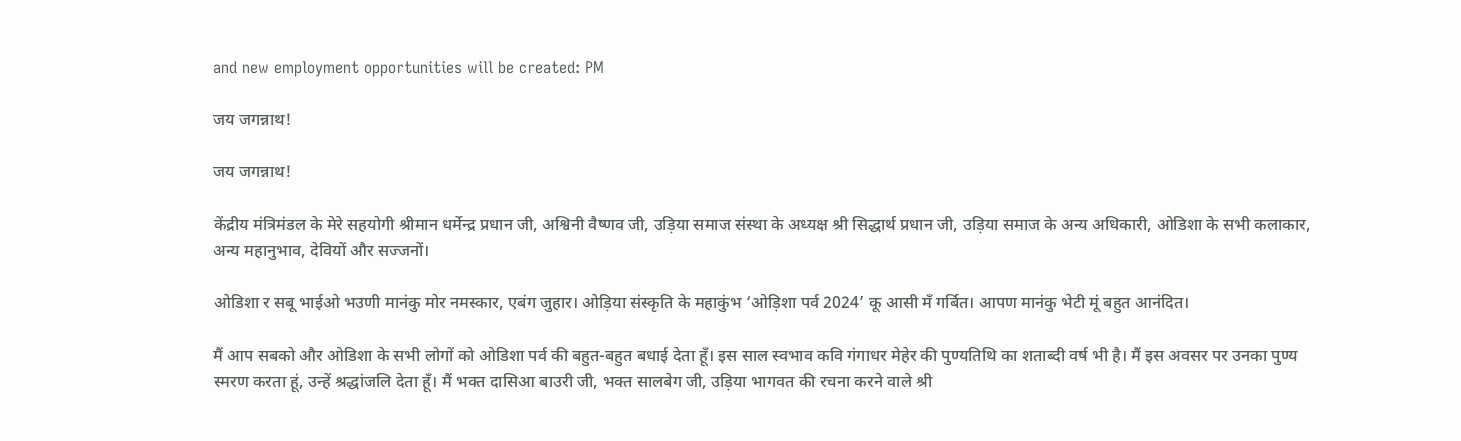and new employment opportunities will be created: PM

जय जगन्नाथ!

जय जगन्नाथ!

केंद्रीय मंत्रिमंडल के मेरे सहयोगी श्रीमान धर्मेन्द्र प्रधान जी, अश्विनी वैष्णव जी, उड़िया समाज संस्था के अध्यक्ष श्री सिद्धार्थ प्रधान जी, उड़िया समाज के अन्य अधिकारी, ओडिशा के सभी कलाकार, अन्य महानुभाव, देवियों और सज्जनों।

ओडिशा र सबू भाईओ भउणी मानंकु मोर नमस्कार, एबंग जुहार। ओड़िया संस्कृति के महाकुंभ ‘ओड़िशा पर्व 2024’ कू आसी मँ गर्बित। आपण मानंकु भेटी मूं बहुत आनंदित।

मैं आप सबको और ओडिशा के सभी लोगों को ओडिशा पर्व की बहुत-बहुत बधाई देता हूँ। इस साल स्वभाव कवि गंगाधर मेहेर की पुण्यतिथि का शताब्दी वर्ष भी है। मैं इस अवसर पर उनका पुण्य स्मरण करता हूं, उन्हें श्रद्धांजलि देता हूँ। मैं भक्त दासिआ बाउरी जी, भक्त सालबेग जी, उड़िया भागवत की रचना करने वाले श्री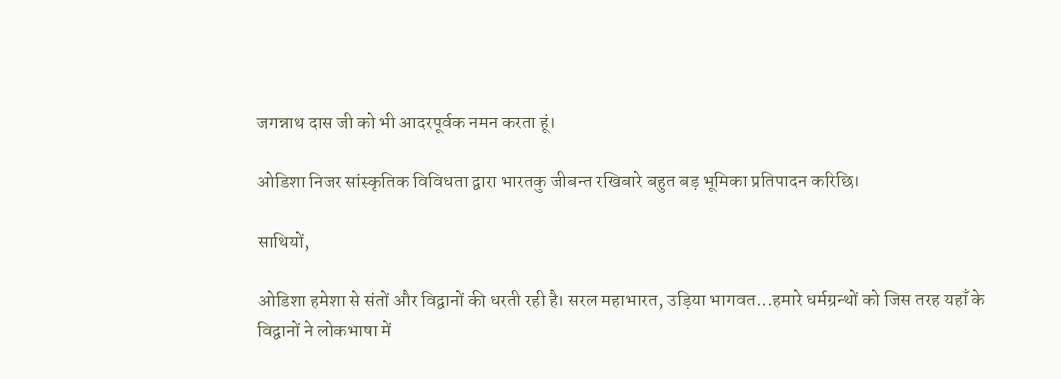जगन्नाथ दास जी को भी आदरपूर्वक नमन करता हूं।

ओडिशा निजर सांस्कृतिक विविधता द्वारा भारतकु जीबन्त रखिबारे बहुत बड़ भूमिका प्रतिपादन करिछि।

साथियों,

ओडिशा हमेशा से संतों और विद्वानों की धरती रही है। सरल महाभारत, उड़िया भागवत...हमारे धर्मग्रन्थों को जिस तरह यहाँ के विद्वानों ने लोकभाषा में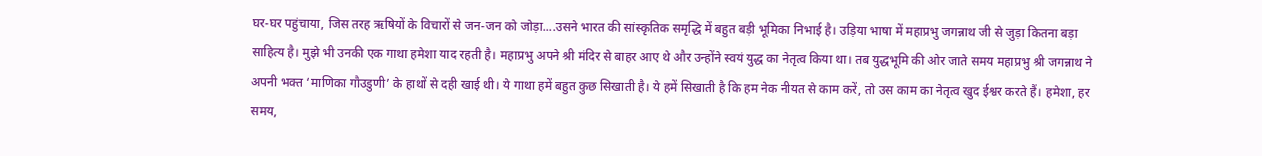घर-घर पहुंचाया, जिस तरह ऋषियों के विचारों से जन-जन को जोड़ा....उसने भारत की सांस्कृतिक समृद्धि में बहुत बड़ी भूमिका निभाई है। उड़िया भाषा में महाप्रभु जगन्नाथ जी से जुड़ा कितना बड़ा साहित्य है। मुझे भी उनकी एक गाथा हमेशा याद रहती है। महाप्रभु अपने श्री मंदिर से बाहर आए थे और उन्होंने स्वयं युद्ध का नेतृत्व किया था। तब युद्धभूमि की ओर जाते समय महाप्रभु श्री जगन्नाथ ने अपनी भक्त ‘माणिका गौउडुणी’ के हाथों से दही खाई थी। ये गाथा हमें बहुत कुछ सिखाती है। ये हमें सिखाती है कि हम नेक नीयत से काम करें, तो उस काम का नेतृत्व खुद ईश्वर करते हैं। हमेशा, हर समय,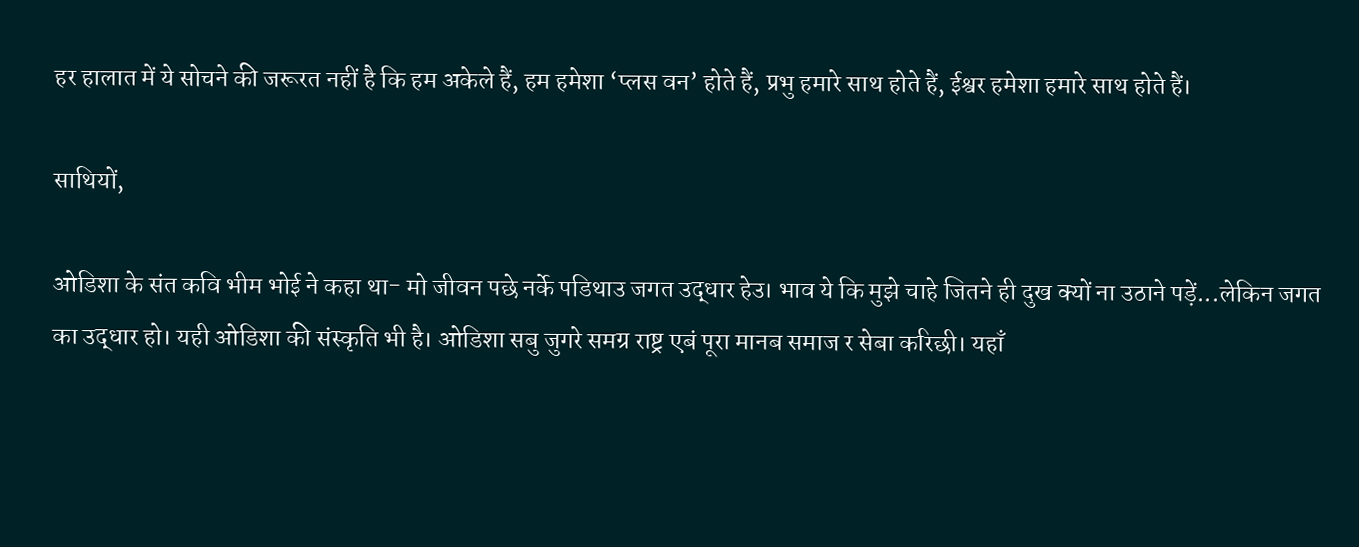हर हालात में ये सोचने की जरूरत नहीं है कि हम अकेले हैं, हम हमेशा ‘प्लस वन’ होते हैं, प्रभु हमारे साथ होते हैं, ईश्वर हमेशा हमारे साथ होते हैं।

साथियों,

ओडिशा के संत कवि भीम भोई ने कहा था- मो जीवन पछे नर्के पडिथाउ जगत उद्धार हेउ। भाव ये कि मुझे चाहे जितने ही दुख क्यों ना उठाने पड़ें...लेकिन जगत का उद्धार हो। यही ओडिशा की संस्कृति भी है। ओडिशा सबु जुगरे समग्र राष्ट्र एबं पूरा मानब समाज र सेबा करिछी। यहाँ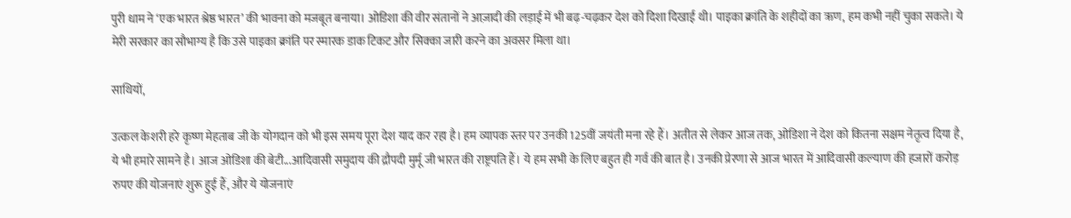पुरी धाम ने ‘एक भारत श्रेष्ठ भारत’ की भावना को मजबूत बनाया। ओडिशा की वीर संतानों ने आज़ादी की लड़ाई में भी बढ़-चढ़कर देश को दिशा दिखाई थी। पाइका क्रांति के शहीदों का ऋण, हम कभी नहीं चुका सकते। ये मेरी सरकार का सौभाग्य है कि उसे पाइका क्रांति पर स्मारक डाक टिकट और सिक्का जारी करने का अवसर मिला था।

साथियों,

उत्कल केशरी हरे कृष्ण मेहताब जी के योगदान को भी इस समय पूरा देश याद कर रहा है। हम व्यापक स्तर पर उनकी 125वीं जयंती मना रहे हैं। अतीत से लेकर आज तक, ओडिशा ने देश को कितना सक्षम नेतृत्व दिया है, ये भी हमारे सामने है। आज ओडिशा की बेटी...आदिवासी समुदाय की द्रौपदी मुर्मू जी भारत की राष्ट्रपति हैं। ये हम सभी के लिए बहुत ही गर्व की बात है। उनकी प्रेरणा से आज भारत में आदिवासी कल्याण की हजारों करोड़ रुपए की योजनाएं शुरू हुई हैं, और ये योजनाएं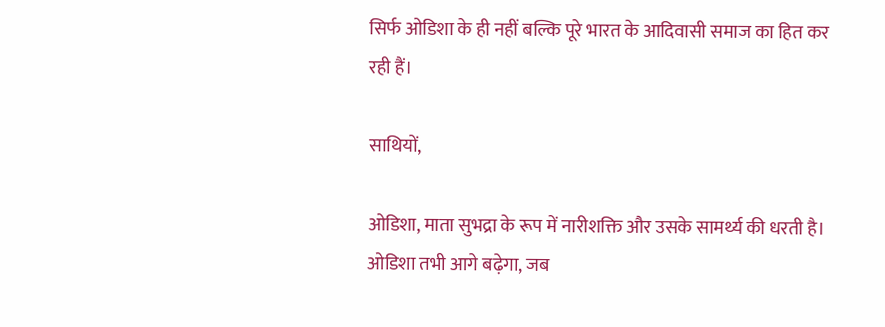सिर्फ ओडिशा के ही नहीं बल्कि पूरे भारत के आदिवासी समाज का हित कर रही हैं।

साथियों,

ओडिशा, माता सुभद्रा के रूप में नारीशक्ति और उसके सामर्थ्य की धरती है। ओडिशा तभी आगे बढ़ेगा, जब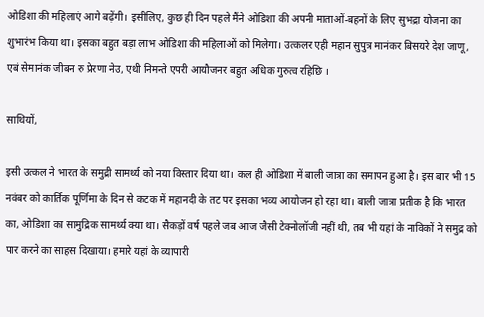ओडिशा की महिलाएं आगे बढ़ेंगी। इसीलिए, कुछ ही दिन पहले मैंने ओडिशा की अपनी माताओं-बहनों के लिए सुभद्रा योजना का शुभारंभ किया था। इसका बहुत बड़ा लाभ ओडिशा की महिलाओं को मिलेगा। उत्कलर एही महान सुपुत्र मानंकर बिसयरे देश जाणू, एबं सेमानंक जीबन रु प्रेरणा नेउ, एथी निमन्ते एपरी आयौजनर बहुत अधिक गुरुत्व रहिछि ।

साथियों,

इसी उत्कल ने भारत के समुद्री सामर्थ्य को नया विस्तार दिया था। कल ही ओडिशा में बाली जात्रा का समापन हुआ है। इस बार भी 15 नवंबर को कार्तिक पूर्णिमा के दिन से कटक में महानदी के तट पर इसका भव्य आयोजन हो रहा था। बाली जात्रा प्रतीक है कि भारत का, ओडिशा का सामुद्रिक सामर्थ्य क्या था। सैकड़ों वर्ष पहले जब आज जैसी टेक्नोलॉजी नहीं थी, तब भी यहां के नाविकों ने समुद्र को पार करने का साहस दिखाया। हमारे यहां के व्यापारी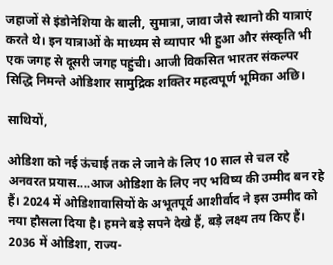जहाजों से इंडोनेशिया के बाली, सुमात्रा, जावा जैसे स्थानो की यात्राएं करते थे। इन यात्राओं के माध्यम से व्यापार भी हुआ और संस्कृति भी एक जगह से दूसरी जगह पहुंची। आजी विकसित भारतर संकल्पर सिद्धि निमन्ते ओडिशार सामुद्रिक शक्तिर महत्वपूर्ण भूमिका अछि।

साथियों,

ओडिशा को नई ऊंचाई तक ले जाने के लिए 10 साल से चल रहे अनवरत प्रयास....आज ओडिशा के लिए नए भविष्य की उम्मीद बन रहे हैं। 2024 में ओडिशावासियों के अभूतपूर्व आशीर्वाद ने इस उम्मीद को नया हौसला दिया है। हमने बड़े सपने देखे हैं, बड़े लक्ष्य तय किए हैं। 2036 में ओडिशा, राज्य-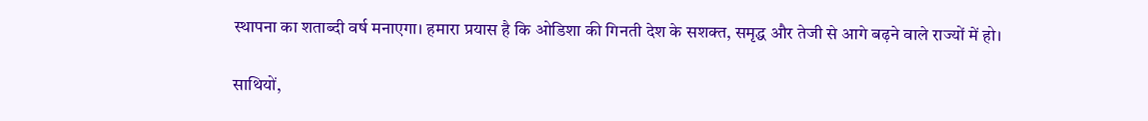स्थापना का शताब्दी वर्ष मनाएगा। हमारा प्रयास है कि ओडिशा की गिनती देश के सशक्त, समृद्ध और तेजी से आगे बढ़ने वाले राज्यों में हो।

साथियों,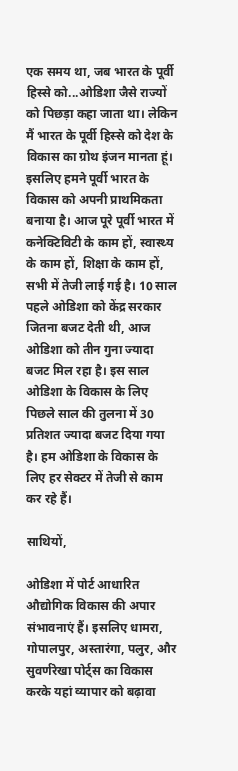एक समय था, जब भारत के पूर्वी हिस्से को...ओडिशा जैसे राज्यों को पिछड़ा कहा जाता था। लेकिन मैं भारत के पूर्वी हिस्से को देश के विकास का ग्रोथ इंजन मानता हूं। इसलिए हमने पूर्वी भारत के विकास को अपनी प्राथमिकता बनाया है। आज पूरे पूर्वी भारत में कनेक्टिविटी के काम हों, स्वास्थ्य के काम हों, शिक्षा के काम हों, सभी में तेजी लाई गई है। 10 साल पहले ओडिशा को केंद्र सरकार जितना बजट देती थी, आज ओडिशा को तीन गुना ज्यादा बजट मिल रहा है। इस साल ओडिशा के विकास के लिए पिछले साल की तुलना में 30 प्रतिशत ज्यादा बजट दिया गया है। हम ओडिशा के विकास के लिए हर सेक्टर में तेजी से काम कर रहे हैं।

साथियों,

ओडिशा में पोर्ट आधारित औद्योगिक विकास की अपार संभावनाएं हैं। इसलिए धामरा, गोपालपुर, अस्तारंगा, पलुर, और सुवर्णरेखा पोर्ट्स का विकास करके यहां व्यापार को बढ़ावा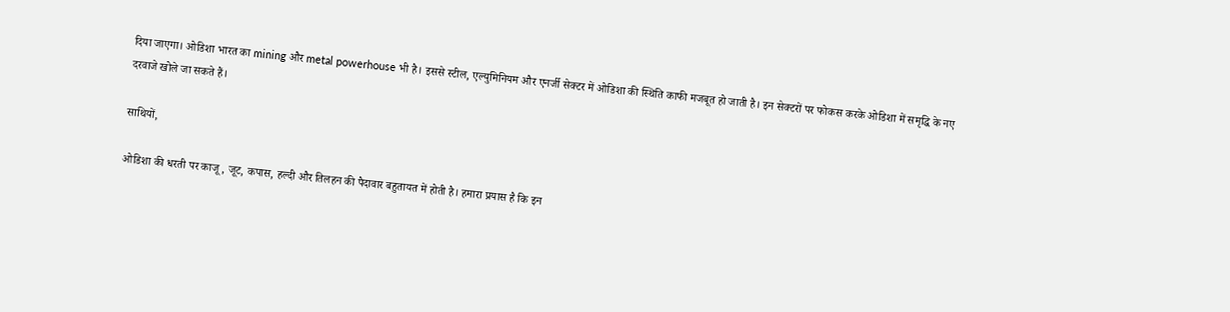दिया जाएगा। ओडिशा भारत का mining और metal powerhouse भी है। इससे स्टील, एल्युमिनियम और एनर्जी सेक्टर में ओडिशा की स्थिति काफी मजबूत हो जाती है। इन सेक्टरों पर फोकस करके ओडिशा में समृद्धि के नए दरवाजे खोले जा सकते हैं।

साथियों,

ओडिशा की धरती पर काजू, जूट, कपास, हल्दी और तिलहन की पैदावार बहुतायत में होती है। हमारा प्रयास है कि इन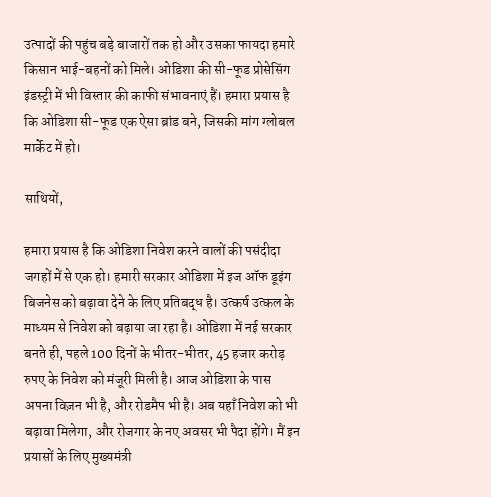उत्पादों की पहुंच बड़े बाजारों तक हो और उसका फायदा हमारे किसान भाई-बहनों को मिले। ओडिशा की सी-फूड प्रोसेसिंग इंडस्ट्री में भी विस्तार की काफी संभावनाएं हैं। हमारा प्रयास है कि ओडिशा सी-फूड एक ऐसा ब्रांड बने, जिसकी मांग ग्लोबल मार्केट में हो।

साथियों,

हमारा प्रयास है कि ओडिशा निवेश करने वालों की पसंदीदा जगहों में से एक हो। हमारी सरकार ओडिशा में इज ऑफ डूइंग बिजनेस को बढ़ावा देने के लिए प्रतिबद्ध है। उत्कर्ष उत्कल के माध्यम से निवेश को बढ़ाया जा रहा है। ओडिशा में नई सरकार बनते ही, पहले 100 दिनों के भीतर-भीतर, 45 हजार करोड़ रुपए के निवेश को मंजूरी मिली है। आज ओडिशा के पास अपना विज़न भी है, और रोडमैप भी है। अब यहाँ निवेश को भी बढ़ावा मिलेगा, और रोजगार के नए अवसर भी पैदा होंगे। मैं इन प्रयासों के लिए मुख्यमंत्री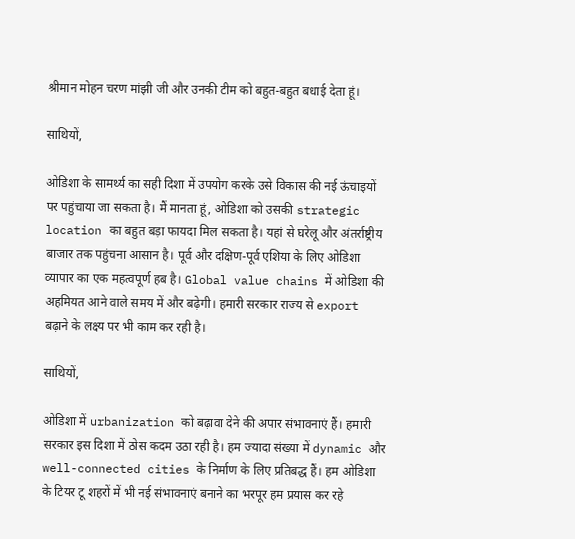श्रीमान मोहन चरण मांझी जी और उनकी टीम को बहुत-बहुत बधाई देता हूं।

साथियों,

ओडिशा के सामर्थ्य का सही दिशा में उपयोग करके उसे विकास की नई ऊंचाइयों पर पहुंचाया जा सकता है। मैं मानता हूं, ओडिशा को उसकी strategic location का बहुत बड़ा फायदा मिल सकता है। यहां से घरेलू और अंतर्राष्ट्रीय बाजार तक पहुंचना आसान है। पूर्व और दक्षिण-पूर्व एशिया के लिए ओडिशा व्यापार का एक महत्वपूर्ण हब है। Global value chains में ओडिशा की अहमियत आने वाले समय में और बढ़ेगी। हमारी सरकार राज्य से export बढ़ाने के लक्ष्य पर भी काम कर रही है।

साथियों,

ओडिशा में urbanization को बढ़ावा देने की अपार संभावनाएं हैं। हमारी सरकार इस दिशा में ठोस कदम उठा रही है। हम ज्यादा संख्या में dynamic और well-connected cities के निर्माण के लिए प्रतिबद्ध हैं। हम ओडिशा के टियर टू शहरों में भी नई संभावनाएं बनाने का भरपूर हम प्रयास कर रहे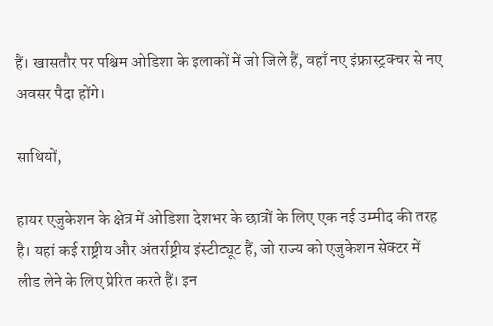हैं। खासतौर पर पश्चिम ओडिशा के इलाकों में जो जिले हैं, वहाँ नए इंफ्रास्ट्रक्चर से नए अवसर पैदा होंगे।

साथियों,

हायर एजुकेशन के क्षेत्र में ओडिशा देशभर के छात्रों के लिए एक नई उम्मीद की तरह है। यहां कई राष्ट्रीय और अंतर्राष्ट्रीय इंस्टीट्यूट हैं, जो राज्य को एजुकेशन सेक्टर में लीड लेने के लिए प्रेरित करते हैं। इन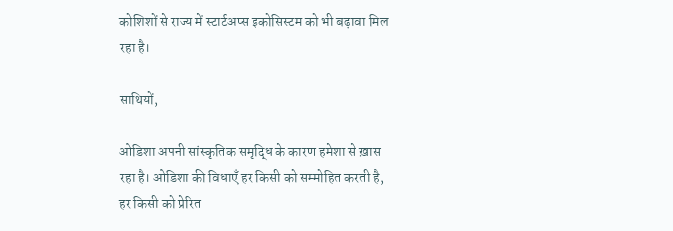कोशिशों से राज्य में स्टार्टअप्स इकोसिस्टम को भी बढ़ावा मिल रहा है।

साथियों,

ओडिशा अपनी सांस्कृतिक समृद्धि के कारण हमेशा से ख़ास रहा है। ओडिशा की विधाएँ हर किसी को सम्मोहित करती है, हर किसी को प्रेरित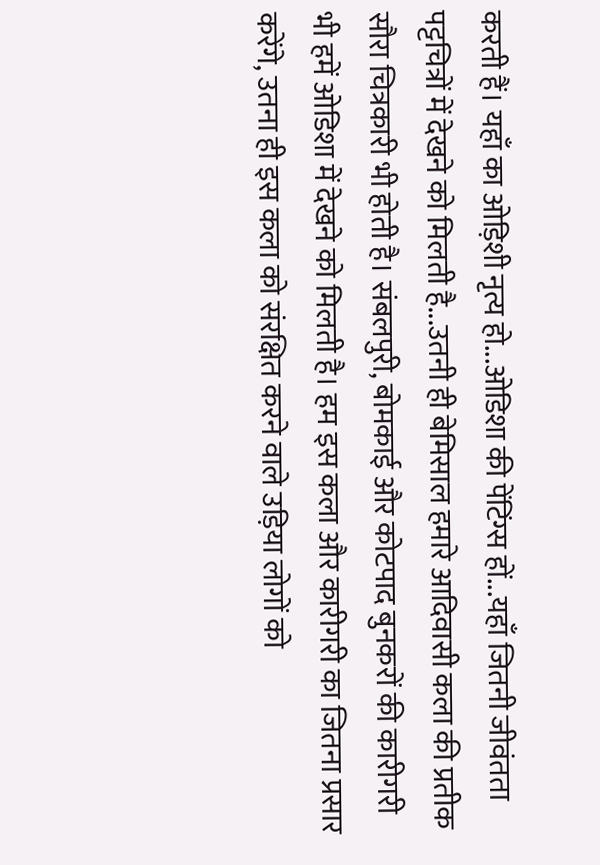करती हैं। यहाँ का ओड़िशी नृत्य हो...ओडिशा की पेंटिंग्स हों...यहाँ जितनी जीवंतता पट्टचित्रों में देखने को मिलती है...उतनी ही बेमिसाल हमारे आदिवासी कला की प्रतीक सौरा चित्रकारी भी होती है। संबलपुरी, बोमकाई और कोटपाद बुनकरों की कारीगरी भी हमें ओडिशा में देखने को मिलती है। हम इस कला और कारीगरी का जितना प्रसार करेंगे, उतना ही इस कला को संरक्षित करने वाले उड़िया लोगों को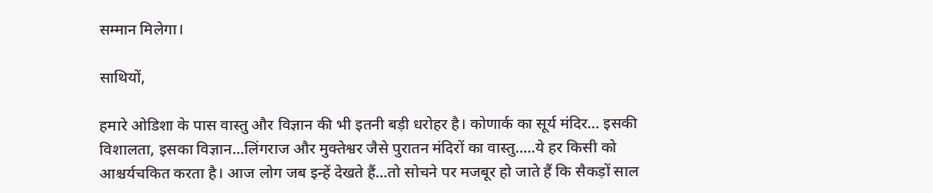सम्मान मिलेगा।

साथियों,

हमारे ओडिशा के पास वास्तु और विज्ञान की भी इतनी बड़ी धरोहर है। कोणार्क का सूर्य मंदिर… इसकी विशालता, इसका विज्ञान...लिंगराज और मुक्तेश्वर जैसे पुरातन मंदिरों का वास्तु.....ये हर किसी को आश्चर्यचकित करता है। आज लोग जब इन्हें देखते हैं...तो सोचने पर मजबूर हो जाते हैं कि सैकड़ों साल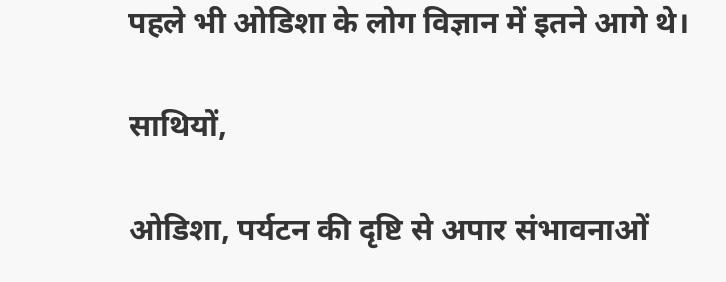पहले भी ओडिशा के लोग विज्ञान में इतने आगे थे।

साथियों,

ओडिशा, पर्यटन की दृष्टि से अपार संभावनाओं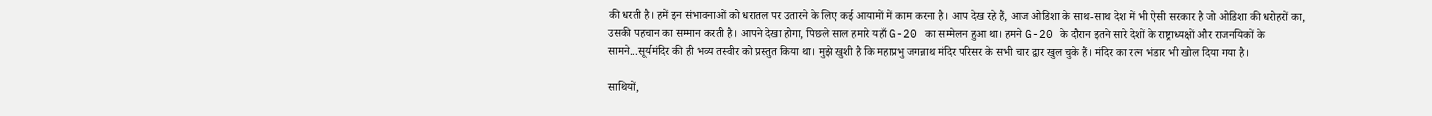की धरती है। हमें इन संभावनाओं को धरातल पर उतारने के लिए कई आयामों में काम करना है। आप देख रहे हैं, आज ओडिशा के साथ-साथ देश में भी ऐसी सरकार है जो ओडिशा की धरोहरों का, उसकी पहचान का सम्मान करती है। आपने देखा होगा, पिछले साल हमारे यहाँ G-20 का सम्मेलन हुआ था। हमने G-20 के दौरान इतने सारे देशों के राष्ट्राध्यक्षों और राजनयिकों के सामने...सूर्यमंदिर की ही भव्य तस्वीर को प्रस्तुत किया था। मुझे खुशी है कि महाप्रभु जगन्नाथ मंदिर परिसर के सभी चार द्वार खुल चुके हैं। मंदिर का रत्न भंडार भी खोल दिया गया है।

साथियों,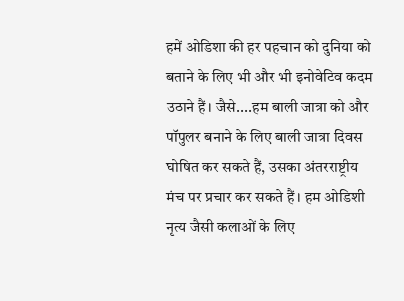हमें ओडिशा की हर पहचान को दुनिया को बताने के लिए भी और भी इनोवेटिव कदम उठाने हैं। जैसे....हम बाली जात्रा को और पॉपुलर बनाने के लिए बाली जात्रा दिवस घोषित कर सकते हैं, उसका अंतरराष्ट्रीय मंच पर प्रचार कर सकते हैं। हम ओडिशी नृत्य जैसी कलाओं के लिए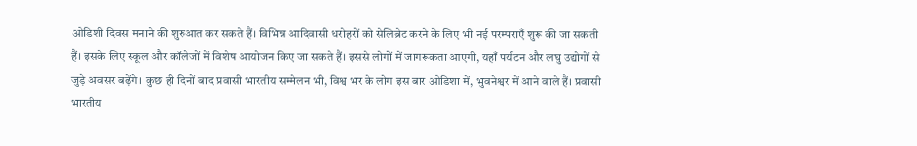ओडिशी दिवस मनाने की शुरुआत कर सकते हैं। विभिन्न आदिवासी धरोहरों को सेलिब्रेट करने के लिए भी नई परम्पराएँ शुरू की जा सकती हैं। इसके लिए स्कूल और कॉलेजों में विशेष आयोजन किए जा सकते हैं। इससे लोगों में जागरूकता आएगी, यहाँ पर्यटन और लघु उद्योगों से जुड़े अवसर बढ़ेंगे। कुछ ही दिनों बाद प्रवासी भारतीय सम्मेलन भी, विश्व भर के लोग इस बार ओडिशा में, भुवनेश्वर में आने वाले हैं। प्रवासी भारतीय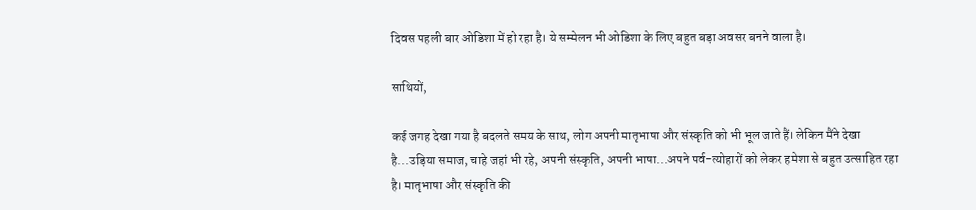दिवस पहली बार ओडिशा में हो रहा है। ये सम्मेलन भी ओडिशा के लिए बहुत बड़ा अवसर बनने वाला है।

साथियों,

कई जगह देखा गया है बदलते समय के साथ, लोग अपनी मातृभाषा और संस्कृति को भी भूल जाते हैं। लेकिन मैंने देखा है...उड़िया समाज, चाहे जहां भी रहे, अपनी संस्कृति, अपनी भाषा...अपने पर्व-त्योहारों को लेकर हमेशा से बहुत उत्साहित रहा है। मातृभाषा और संस्कृति की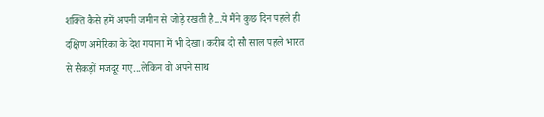शक्ति कैसे हमें अपनी जमीन से जोड़े रखती है...ये मैंने कुछ दिन पहले ही दक्षिण अमेरिका के देश गयाना में भी देखा। करीब दो सौ साल पहले भारत से सैकड़ों मजदूर गए...लेकिन वो अपने साथ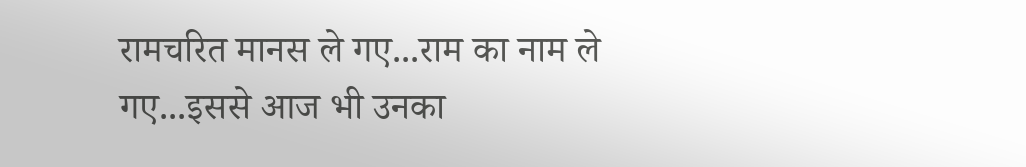रामचरित मानस ले गए...राम का नाम ले गए...इससे आज भी उनका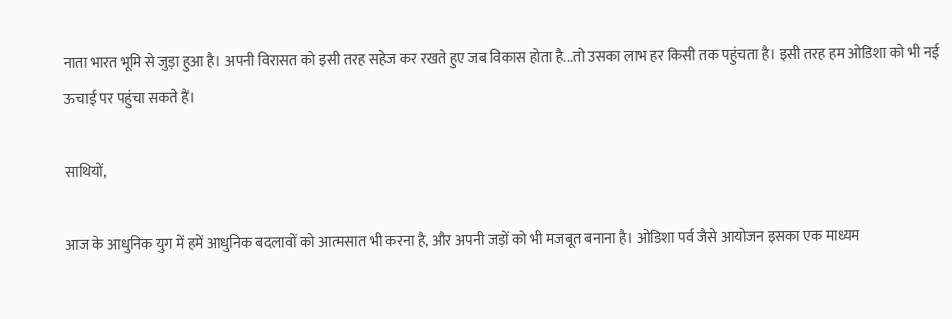नाता भारत भूमि से जुड़ा हुआ है। अपनी विरासत को इसी तरह सहेज कर रखते हुए जब विकास होता है...तो उसका लाभ हर किसी तक पहुंचता है। इसी तरह हम ओडिशा को भी नई ऊचाई पर पहुंचा सकते हैं।

साथियों,

आज के आधुनिक युग में हमें आधुनिक बदलावों को आत्मसात भी करना है, और अपनी जड़ों को भी मजबूत बनाना है। ओडिशा पर्व जैसे आयोजन इसका एक माध्यम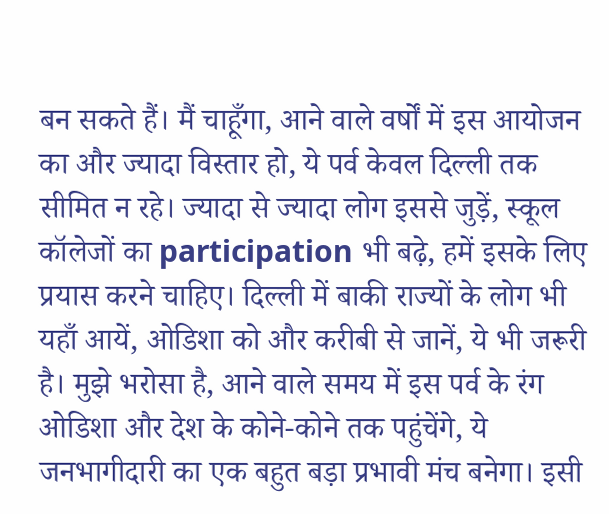बन सकते हैं। मैं चाहूँगा, आने वाले वर्षों में इस आयोजन का और ज्यादा विस्तार हो, ये पर्व केवल दिल्ली तक सीमित न रहे। ज्यादा से ज्यादा लोग इससे जुड़ें, स्कूल कॉलेजों का participation भी बढ़े, हमें इसके लिए प्रयास करने चाहिए। दिल्ली में बाकी राज्यों के लोग भी यहाँ आयें, ओडिशा को और करीबी से जानें, ये भी जरूरी है। मुझे भरोसा है, आने वाले समय में इस पर्व के रंग ओडिशा और देश के कोने-कोने तक पहुंचेंगे, ये जनभागीदारी का एक बहुत बड़ा प्रभावी मंच बनेगा। इसी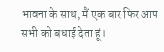भावना के साथ, मैं एक बार फिर आप सभी को बधाई देता हूं।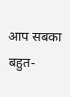आप सबका बहुत-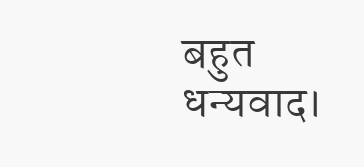बहुत धन्यवाद।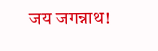जय जगन्नाथ!